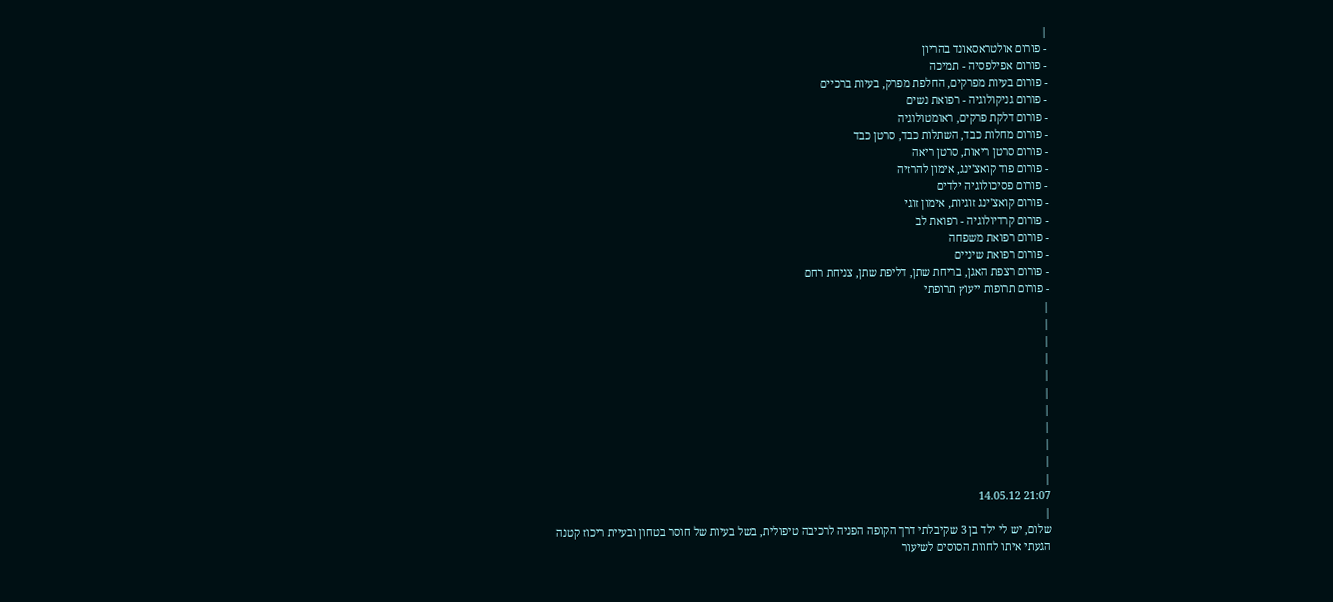|
- פורום אולטראסאונד בהריון
- פורום אפילפסיה - תמיכה
- פורום בעיות מפרקים, החלפת מפרק, בעיות ברכיים
- פורום גניקולוגיה - רפואת נשים
- פורום דלקת פרקים, ראומטולוגיה
- פורום מחלות כבד, השתלות כבד, סרטן כבד
- פורום סרטן ריאות, סרטן ריאה
- פורום פוד קואצ'ינג, אימון להרזיה
- פורום פסיכולוגיה ילדים
- פורום קואצ'ינג זוגיות, אימון זוגי
- פורום קרדיולוגיה - רפואת לב
- פורום רפואת משפחה
- פורום רפואת שיניים
- פורום רצפת האגן, בריחת שתן, דליפת שתן, צניחת רחם
- פורום תרופות ייעוץ תרופתי
|
|
|
|
|
|
|
|
|
|
|
21:07 14.05.12
|
שלום, יש לי ילד בן 3 שקיבלתי דרך הקופה הפניה לרכיבה טיפולית, בשל בעיות של חוסר בטחון ובעיית ריכוז קטנה
הגעתי איתו לחוות הסוסים לשיעור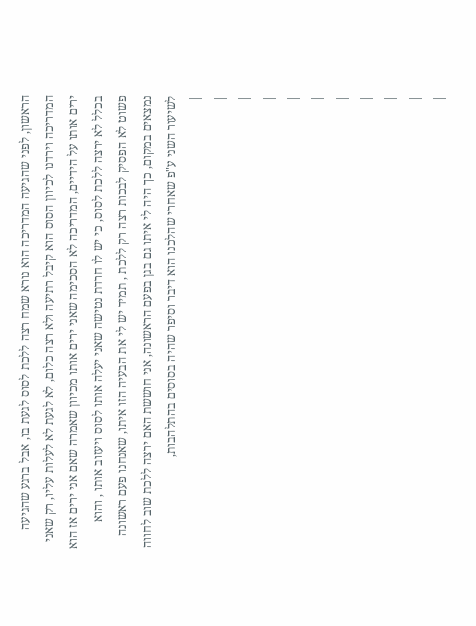הראשון, לפני שהגיעה המדריכה הוא נורא שמח רצה ללכת לסוס לגעת בו, אבל ברגע שהגיעה המדריכה וירדנו לכיוון הסוס הוא קיבל רתיעה ולא רצה כלום, לא לגעת לא לעלות עליו, רק שאני ירים אותו על הידיים, המדריכה לא הסכימה שאני ירים אותו מכיוון שאמרה שאם אני ירים אז הוא בכלל לא ירצה ללכת לסוס, כי יש לו חרדת נטישה שאני יעלה אותו לסוס ויעזוב אותו , והוא פשוט לא הפסיק לבכות רצה רק ללכת , תמיד יש לי את הבעיה הזו איתו, שאנחנו פעם ראשונה נמצאים במקום, כך היה לי איתו גם בגן בפעם הראשונה, אני חוששת האם ירצה ללכת שוב לחווה לשיעור השני ע"פ שאחרי שהלכנו הוא דיבר וסיפר שהיה בסוסים בהתלהבות,
|
|
|
|
|
|
|
|
|
|
|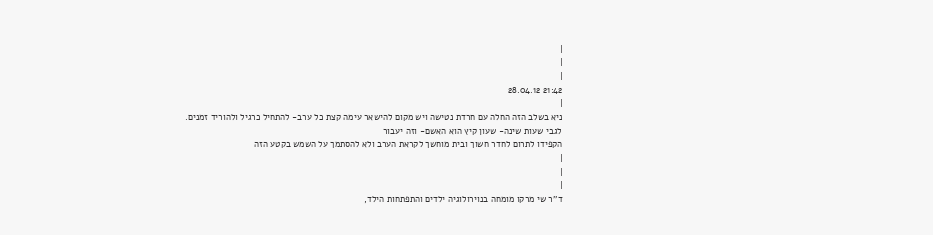|
|
|
21:42 28.04.12
|
ניא בשלב הזה החלה עם חרדת נטישה ויש מקום להישאר עימה קצת כל ערב- להתחיל כרגיל ולהוריד זמנים.
לגבי שעות שינה- שעון קיץ הוא האשם- וזה יעבור
הקפידו לתרום לחדר חשוך ובית מוחשך לקראת הערב ולא להסתמך על השמש בקטע הזה
|
|
|
ד''ר שי מרקו מומחה בנוירולוגיה ילדים והתפתחות הילד,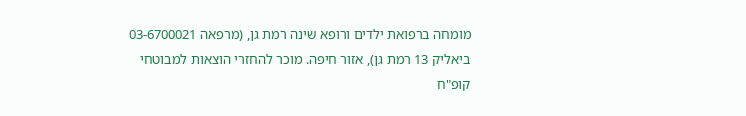מומחה ברפואת ילדים ורופא שינה רמת גן, (מרפאה 03-6700021 ביאליק 13 רמת גן), אזור חיפה. מוכר להחזרי הוצאות למבוטחי קופ"ח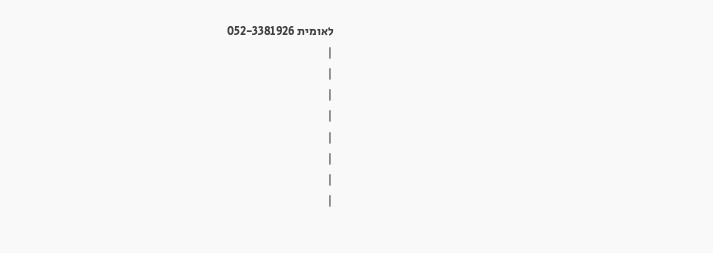לאומית 052-3381926
|
|
|
|
|
|
|
|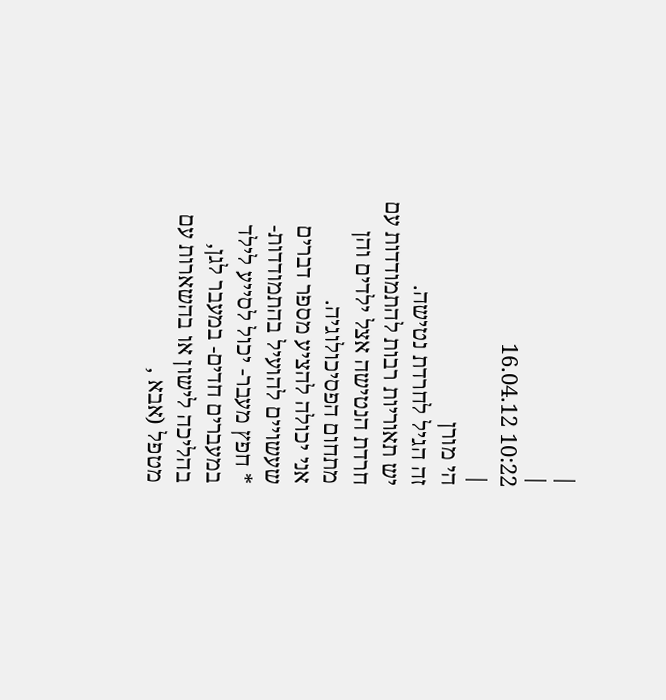|
|
10:22 16.04.12
|
הי מורן
זה הגיל לחרדת נטישה.
יש תאוריות רבות להתמודדות עם חרדת הנטישה אצל ילדים והן מתחום הפסיכולוגיה.
אני יכולה להציע מספר דברים שעשויים להועיל בהתמודדות-
* חפץ מעבר- יכול לסייע לילד במעברים חדים- במעבר לגן, בהליכה לישון או בהשארות עם מטפל (אבא ,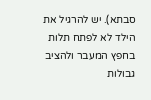סבתא). יש להרגיל את הילד לא לפתח תלות בחפץ המעבר ולהציב גבולות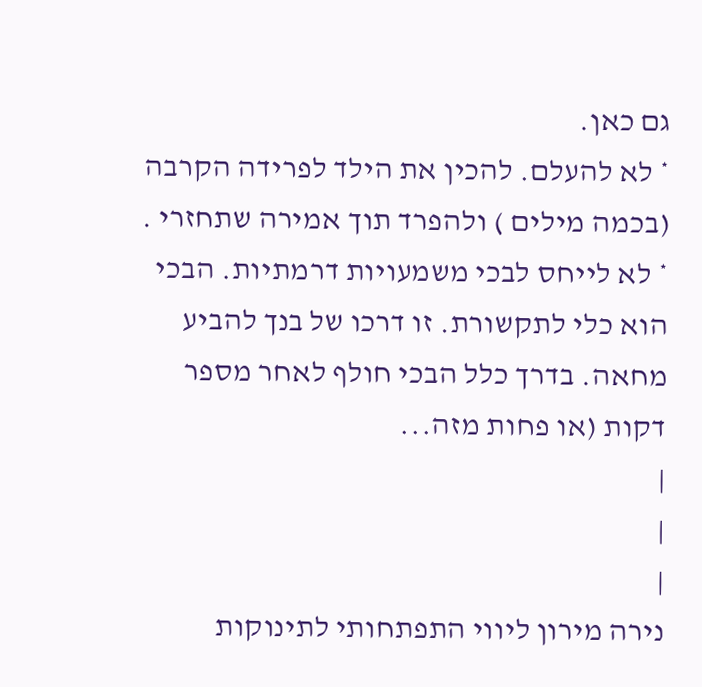גם כאן.
* לא להעלם. להכין את הילד לפרידה הקרבה (בכמה מילים ) ולהפרד תוך אמירה שתחזרי .
* לא לייחס לבכי משמעויות דרמתיות. הבכי הוא כלי לתקשורת. זו דרכו של בנך להביע מחאה. בדרך כלל הבכי חולף לאחר מספר דקות (או פחות מזה...
|
|
|
נירה מירון ליווי התפתחותי לתינוקות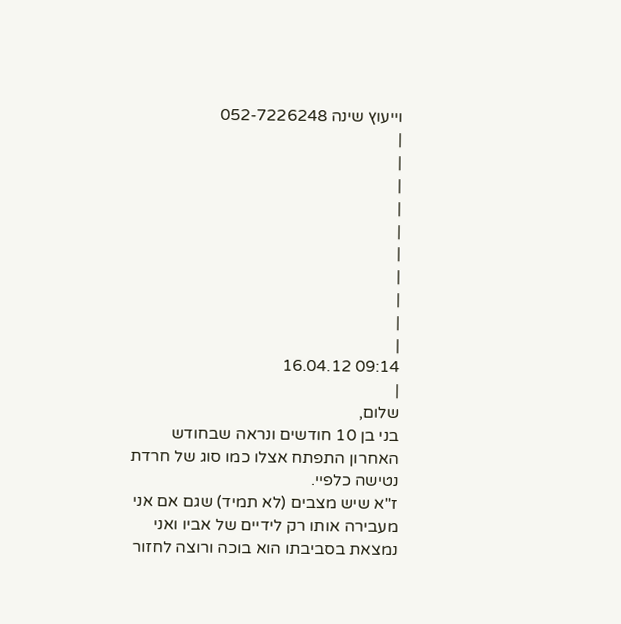וייעוץ שינה 052-7226248
|
|
|
|
|
|
|
|
|
|
09:14 16.04.12
|
שלום,
בני בן 10 חודשים ונראה שבחודש האחרון התפתח אצלו כמו סוג של חרדת נטישה כלפיי.
ז"א שיש מצבים (לא תמיד) שגם אם אני מעבירה אותו רק לידיים של אביו ואני נמצאת בסביבתו הוא בוכה ורוצה לחזור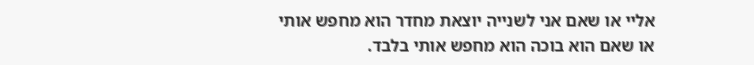אליי או שאם אני לשנייה יוצאת מחדר הוא מחפש אותי
או שאם הוא בוכה הוא מחפש אותי בלבד.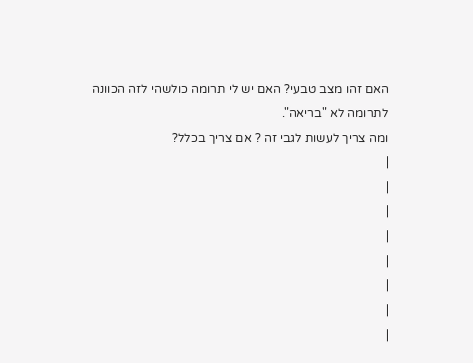האם זהו מצב טבעי? האם יש לי תרומה כולשהי לזה הכוונה לתרומה לא "בריאה".
ומה צריך לעשות לגבי זה ? אם צריך בכלל?
|
|
|
|
|
|
|
|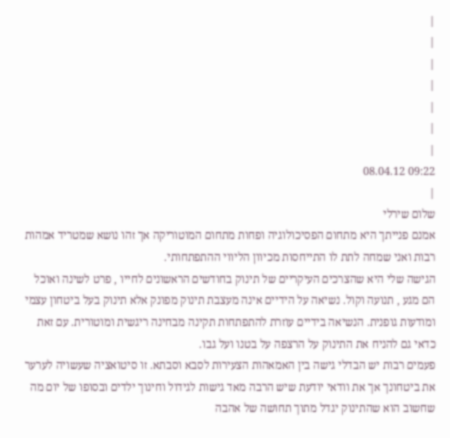|
|
|
|
|
|
|
09:22 08.04.12
|
שלום שירלי
אמנם פנייתך היא מתחום הפסיכולוגיה ופחות מתחום המוטוריקה אך זהו נושא שמטריד אמהות רבות ואני שמחה לתת לו התייחסות מכיוון הליווי ההתפתחותי.
הגישה שלי היא שהצרכים העיקריים של תינוק בחודשים הראשונים לחייו , פרט לשינה ואוכל הם מגע , תנועה וקול. נשיאה על הידיים אינה מעצבת תינוק מפונק אלא תינוק בעל ביטחון עצמי ומודעות גופנית. הנשיאה בידיים עוזרת להתפתחות תקינה מבחינה ריגשית ומוטורית. עם זאת כדאי גם להניח את התינוק על הרצפה על בטנו ועל גבו.
פעמים רבות יש הבדלי גישה בין האמאהות הצעירות לסבא וסבתא. זו סיטואציה שעשויה לערער את ביטחונך אך את וודאי יודעת שיש הרבה מאד גישות לגידול וחינוך ילדים ובסופו של יום מה שחשוב הוא שהתינוק יגדל מתוך תחושה של אהבה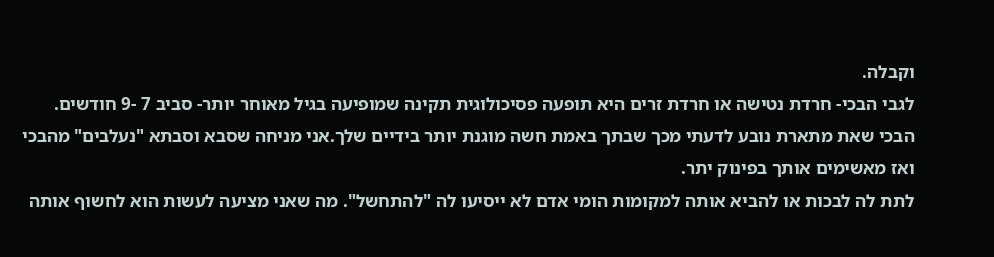וקבלה.
לגבי הבכי- חרדת נטישה או חרדת זרים היא תופעה פסיכולוגית תקינה שמופיעה בגיל מאוחר יותר- סביב 7 -9 חודשים.
הבכי שאת מתארת נובע לדעתי מכך שבתך באמת חשה מוגנת יותר בידיים שלך.אני מניחה שסבא וסבתא "נעלבים" מהבכי ואז מאשימים אותך בפינוק יתר.
לתת לה לבכות או להביא אותה למקומות הומי אדם לא ייסיעו לה "להתחשל". מה שאני מציעה לעשות הוא לחשוף אותה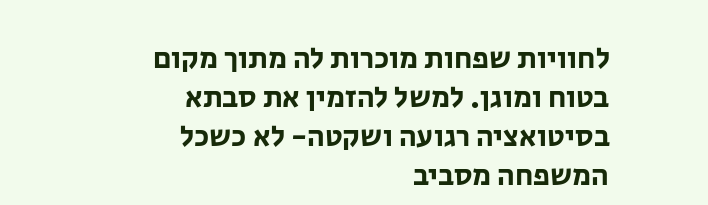לחוויות שפחות מוכרות לה מתוך מקום בטוח ומוגן. למשל להזמין את סבתא בסיטואציה רגועה ושקטה- לא כשכל המשפחה מסביב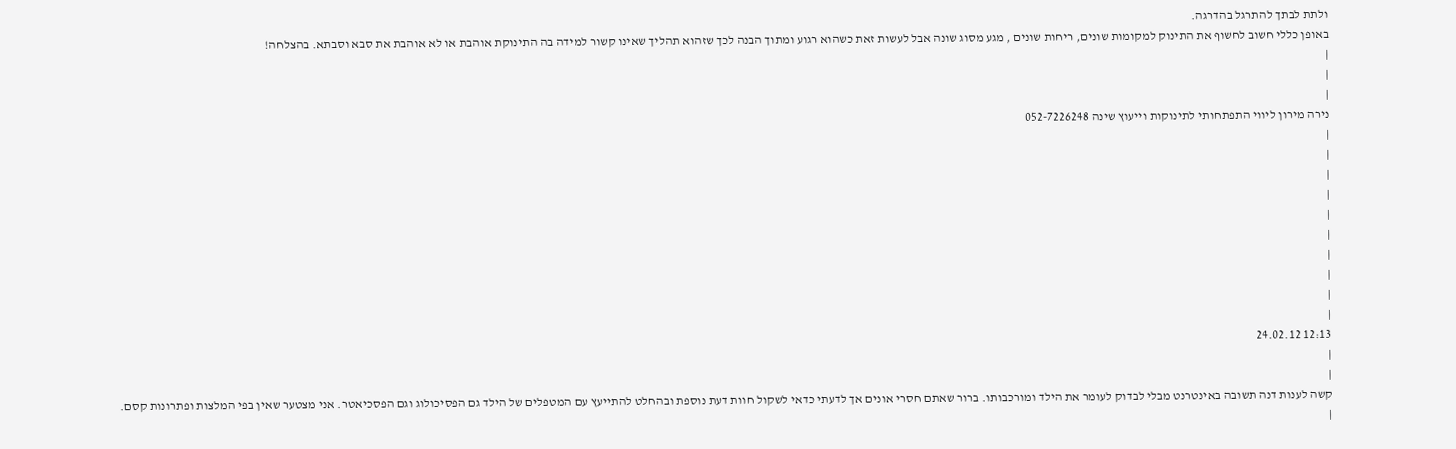ולתת לבתך להתרגל בהדרגה.
באופן כללי חשוב לחשוף את התינוק למקומות שונים, ריחות שונים , מגע מסוג שונה אבל לעשות זאת כשהוא רגוע ומתוך הבנה לכך שזהוא תהליך שאינו קשור למידה בה התינוקת אוהבת או לא אוהבת את סבא וסבתא. בהצלחה!
|
|
|
נירה מירון ליווי התפתחותי לתינוקות וייעוץ שינה 052-7226248
|
|
|
|
|
|
|
|
|
|
12:13 24.02.12
|
|
קשה לענות דנה תשובה באינטרנט מבלי לבדוק לעומר את הילד ומורכבותו. ברור שאתם חסרי אונים אך לדעתי כדאי לשקול חוות דעת נוספת ובהחלט להתייעץ עם המטפלים של הילד גם הפסיכולוג וגם הפסכיאטר. אני מצטער שאין בפי המלצות ופתרונות קסם.
|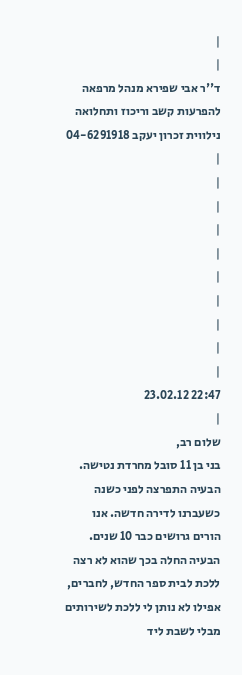|
|
ד''ר אבי שפירא מנהל מרפאה להפרעות קשב וריכוז ותחלואה נילווית זכרון יעקב 04-6291918
|
|
|
|
|
|
|
|
|
|
22:47 23.02.12
|
שלום רב,
בני בן 11 סובל מחרדת נטישה. הבעיה התפרצה לפני כשנה כשעברנו לדירה חדשה. אנו הורים גרושים כבר 10 שנים. הבעיה החלה בכך שהוא לא רצה ללכת לבית ספר החדש, לחברים, אפילו לא נותן לי ללכת לשירותים מבלי לשבת ליד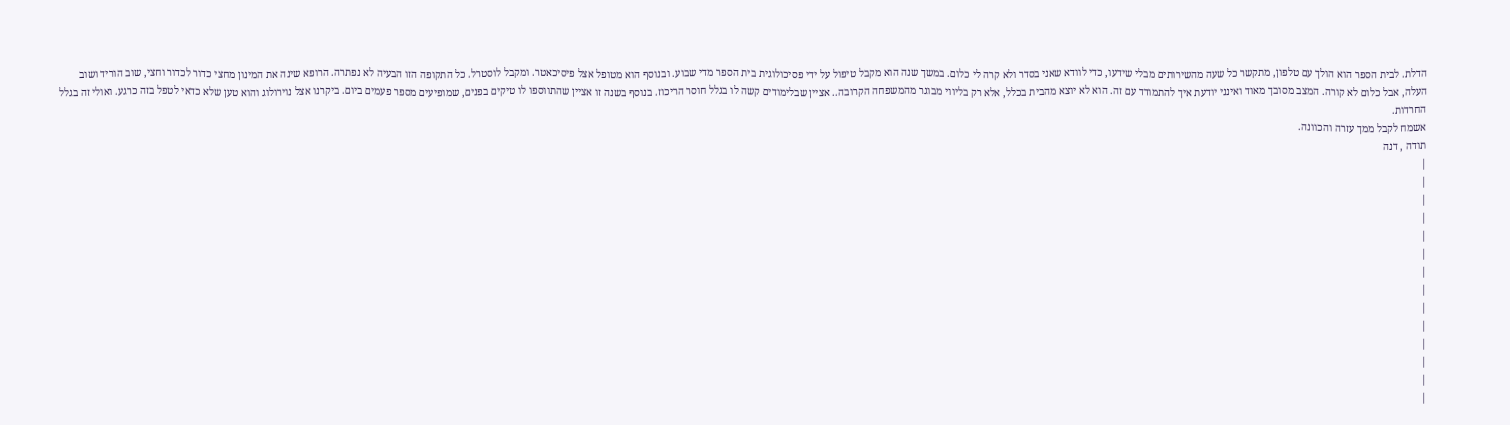הדלת. לבית הספר הוא הולך עם טלפון, מתקשר כל שעה מהשירותים מבלי שידעו, כדי לוודא שאני בסדר ולא קרה לי כלום. במשך שנה הוא מקבל טיפול על ידי פסיכולוגית בית הספר מדי שבוע. ובנוסף הוא מטופל אצל פיסיכאטר. ומקבל לוסטרל. כל התקופה הזו הבעיה לא נפתרה. הרופא שינה את המינון מחצי כדור לכדור וחצי, שוב הוריד ושוב העלה, אבל כלום לא קורה. המצב מסובך מאוד ואינני יודעת איך להתמודד עם זה. הוא לא יוצא מהבית בכלל, אלא רק בליווי מבוגר מהמשפחה הקרובה.. אציין שבלימודים קשה לו בגלל חוסר הריכוז. בנוסף בשנה זו אציין שהתווספו לו טיקים בפנים, שמופיעים מספר פעמים ביום. ביקרנו אצל נוירולוג והוא טען שלא כדאי לטפל בזה כרגע. ואולי זה בגלל החרדות.
אשמח לקבל ממך עזרה והכוונה.
תודה , דנה
|
|
|
|
|
|
|
|
|
|
|
|
|
|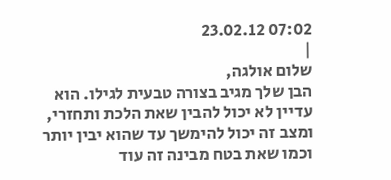07:02 23.02.12
|
שלום אולגה,
הבן שלך מגיב בצורה טבעית לגילו. הוא עדיין לא יכול להבין שאת הלכת ותחזרי, ומצב זה יכול להימשך עד שהוא יבין יותר וכמו שאת בטח מבינה זה עוד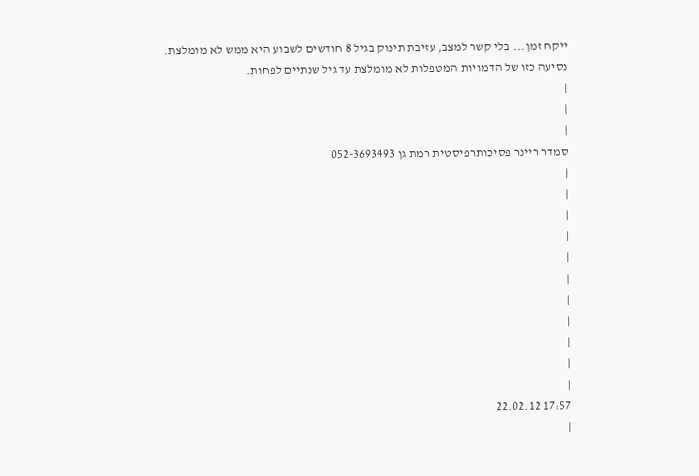ייקח זמן... בלי קשר למצב, עזיבת תינוק בגיל 8 חודשים לשבוע היא ממש לא מומלצת.
נסיעה כזו של הדמויות המטפלות לא מומלצת עד גיל שנתיים לפחות.
|
|
|
סמדר ריינר פסיכותרפיסטית רמת גן 052-3693493
|
|
|
|
|
|
|
|
|
|
|
17:57 22.02.12
|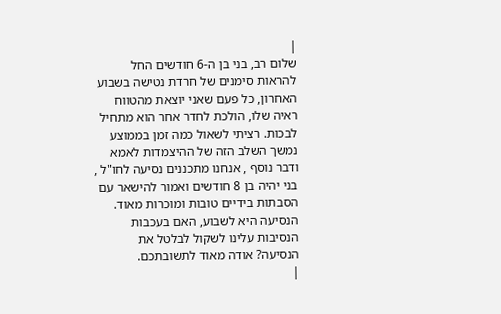|
שלום רב, בני בן ה-6 חודשים החל להראות סימנים של חרדת נטישה בשבוע האחרון, כל פעם שאני יוצאת מהטווח ראיה שלו, הולכת לחדר אחר הוא מתחיל לבכות. רציתי לשאול כמה זמן בממוצע נמשך השלב הזה של ההיצמדות לאמא ודבר נוסף , אנחנו מתכננים נסיעה לחו"ל , בני יהיה בן 8 חודשים ואמור להישאר עם הסבתות בידיים טובות ומוכרות מאוד. הנסיעה היא לשבוע, האם בעכבות הנסיבות עלינו לשקול לבלטל את הנסיעה? אודה מאוד לתשובתכם.
|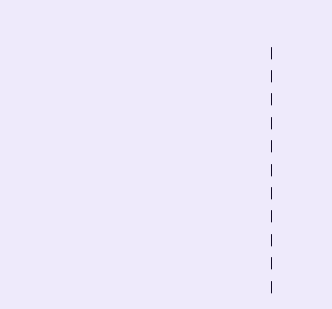|
|
|
|
|
|
|
|
|
|
|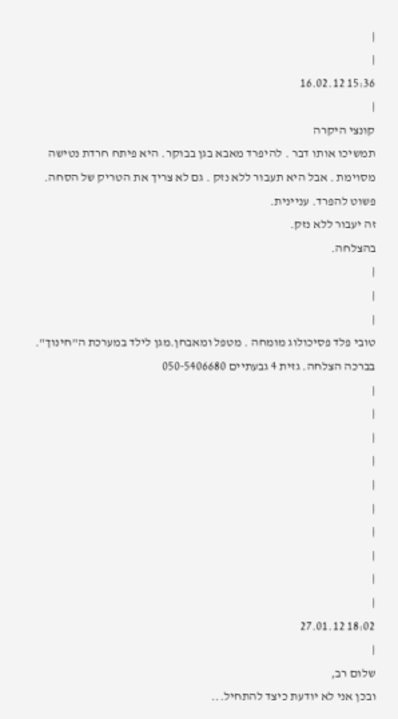|
|
15:36 16.02.12
|
קונצי היקרה
תמשיכו אותו דבר . להיפרד מאבא בגן בבוקר. היא פיתח חרדת נטישה מסוימת . אבל היא תעבור ללא נזק . גם לא צריך את הטריק של הסחה. פשוט להפרד. עניינית.
זה יעבור ללא נזק.
בהצלחה.
|
|
|
טובי פלד פסיכולוג מומחה . מטפל ומאבחן.מגן לילד במערכת ה"חינוך". בברכה הצלחה. גזית 4 גבעתיים 050-5406680
|
|
|
|
|
|
|
|
|
|
18:02 27.01.12
|
שלום רב,
ובכן אני לא יודעת כיצד להתחיל...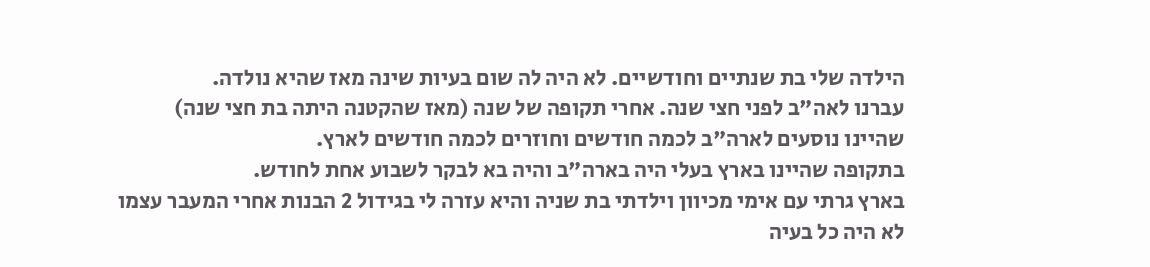הילדה שלי בת שנתיים וחודשיים. לא היה לה שום בעיות שינה מאז שהיא נולדה.
עברנו לאה"ב לפני חצי שנה. אחרי תקופה של שנה (מאז שהקטנה היתה בת חצי שנה) שהיינו נוסעים לארה"ב לכמה חודשים וחוזרים לכמה חודשים לארץ.
בתקופה שהיינו בארץ בעלי היה בארה"ב והיה בא לבקר לשבוע אחת לחודש.
בארץ גרתי עם אימי מכיוון וילדתי בת שניה והיא עזרה לי בגידול 2 הבנות אחרי המעבר עצמו לא היה כל בעיה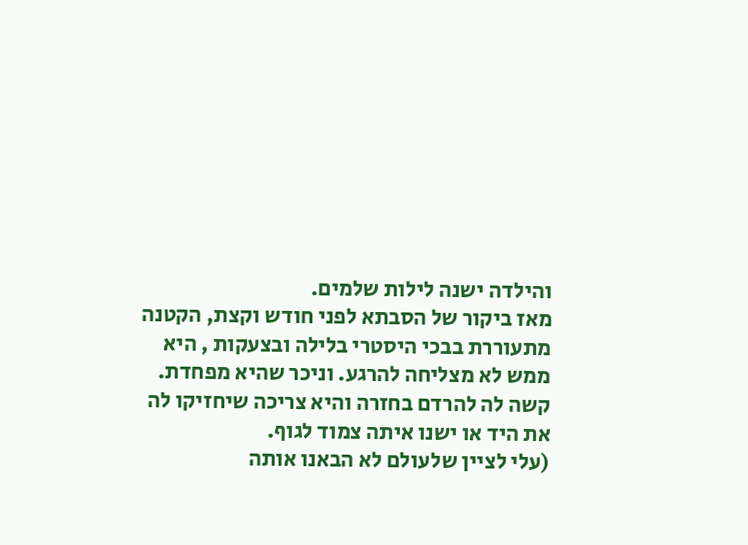והילדה ישנה לילות שלמים.
מאז ביקור של הסבתא לפני חודש וקצת, הקטנה מתעוררת בבכי היסטרי בלילה ובצעקות , היא ממש לא מצליחה להרגע. וניכר שהיא מפחדת.
קשה לה להרדם בחזרה והיא צריכה שיחזיקו לה את היד או ישנו איתה צמוד לגוף.
(עלי לציין שלעולם לא הבאנו אותה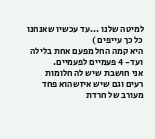למיטה שלנו ...עד עכשיו שאנחנו כל כך עייפים )
היא קמה החל מפעם אחת בלילה ועד- 4 פעמיים לפעמיים.
אני חושבת שיש לה חלומות רעים וגם שיש איזשהוא פחד מעורב של חרדת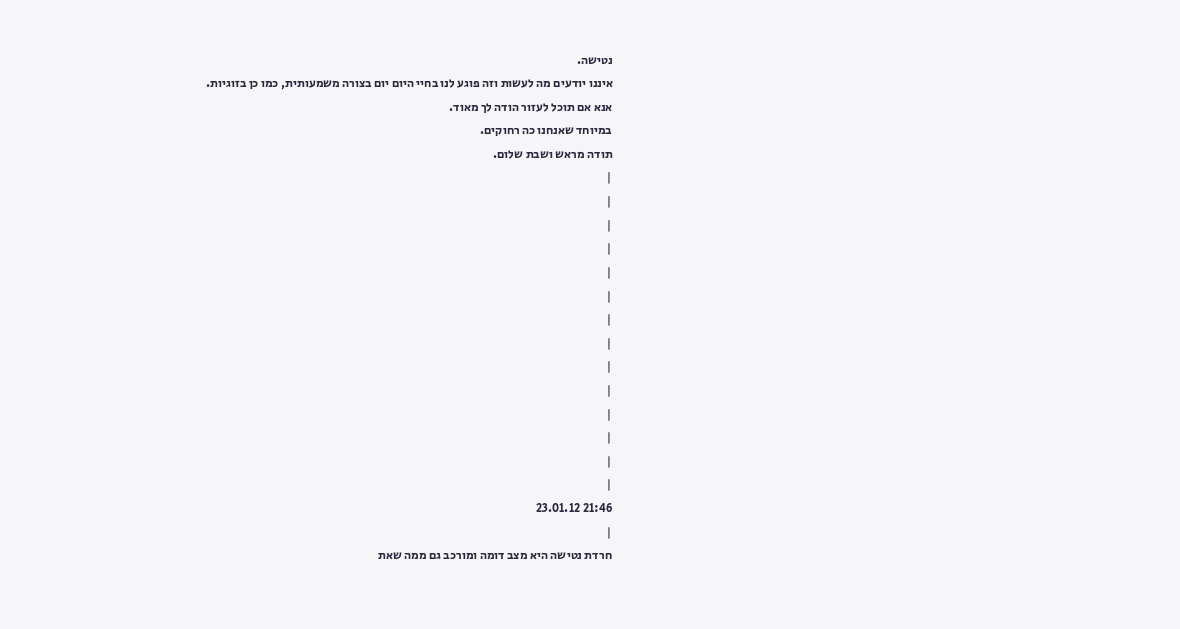נטישה.
איננו יודעים מה לעשות וזה פוגע לנו בחיי היום יום בצורה משמעותית, כמו כן בזוגיות.
אנא אם תוכל לעזור הודה לך מאוד.
במיוחד שאנחנו כה רחוקים.
תודה מראש ושבת שלום.
|
|
|
|
|
|
|
|
|
|
|
|
|
|
21:46 23.01.12
|
חרדת נטישה היא מצב דומה ומורכב גם ממה שאת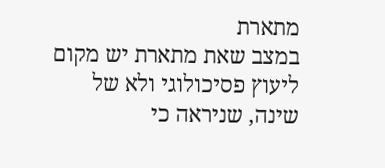מתארת
במצב שאת מתארת יש מקום ליעוץ פסיכולוגי ולא של שינה, שניראה כי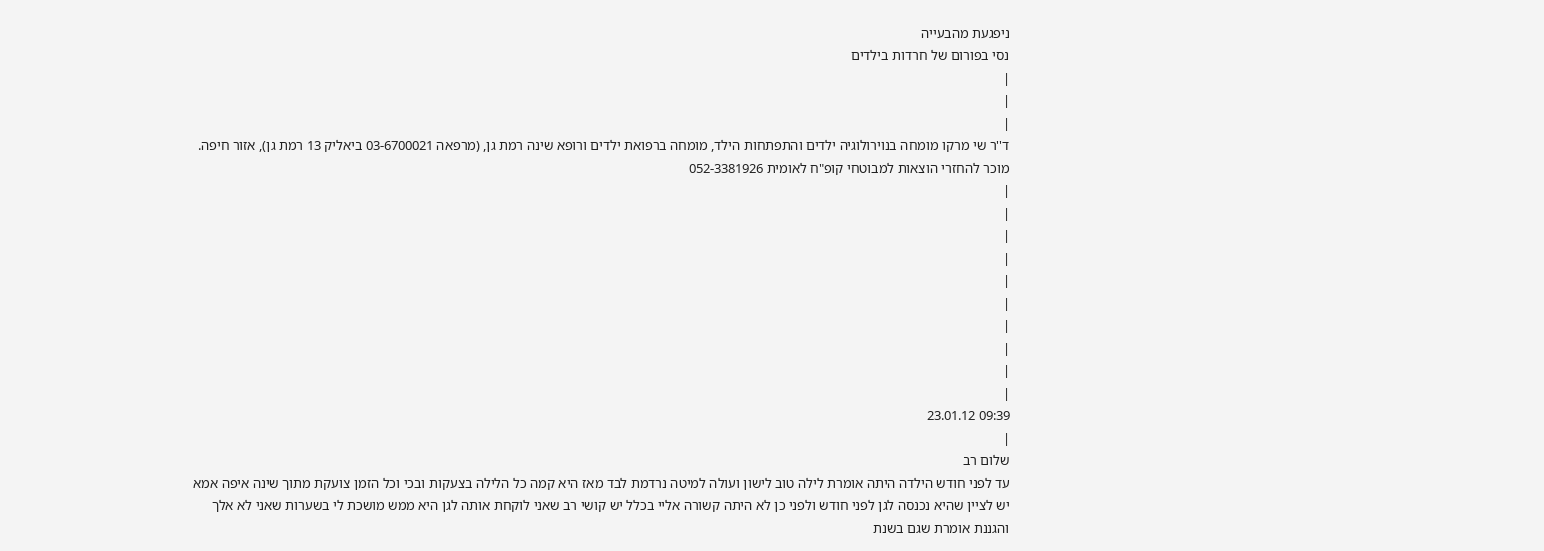ניפגעת מהבעייה
נסי בפורום של חרדות בילדים
|
|
|
ד''ר שי מרקו מומחה בנוירולוגיה ילדים והתפתחות הילד, מומחה ברפואת ילדים ורופא שינה רמת גן, (מרפאה 03-6700021 ביאליק 13 רמת גן), אזור חיפה. מוכר להחזרי הוצאות למבוטחי קופ"ח לאומית 052-3381926
|
|
|
|
|
|
|
|
|
|
09:39 23.01.12
|
שלום רב
עד לפני חודש הילדה היתה אומרת לילה טוב לישון ועולה למיטה נרדמת לבד מאז היא קמה כל הלילה בצעקות ובכי וכל הזמן צועקת מתוך שינה איפה אמא יש לציין שהיא נכנסה לגן לפני חודש ולפני כן לא היתה קשורה אליי בכלל יש קושי רב שאני לוקחת אותה לגן היא ממש מושכת לי בשערות שאני לא אלך והגננת אומרת שגם בשנת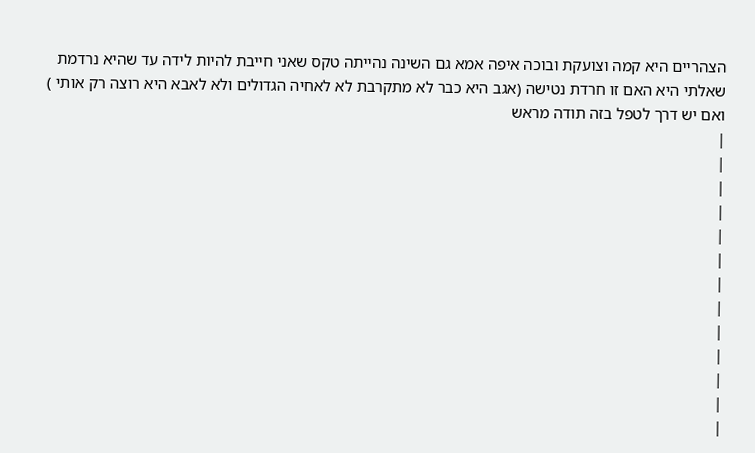הצהריים היא קמה וצועקת ובוכה איפה אמא גם השינה נהייתה טקס שאני חייבת להיות לידה עד שהיא נרדמת שאלתי היא האם זו חרדת נטישה (אגב היא כבר לא מתקרבת לא לאחיה הגדולים ולא לאבא היא רוצה רק אותי ) ואם יש דרך לטפל בזה תודה מראש
|
|
|
|
|
|
|
|
|
|
|
|
|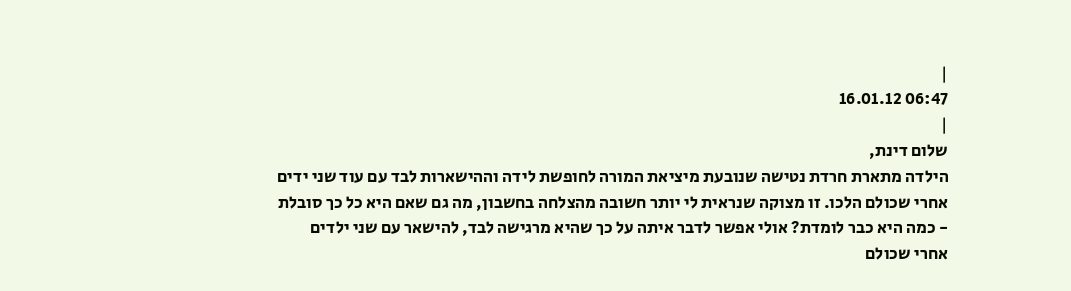|
06:47 16.01.12
|
שלום דינת,
הילדה מתארת חרדת נטישה שנובעת מיציאת המורה לחופשת לידה וההישארות לבד עם עוד שני ידים אחרי שכולם הלכו. זו מצוקה שנראית לי יותר חשובה מהצלחה בחשבון, מה גם שאם היא כל כך סובלת - כמה היא כבר לומדת? אולי אפשר לדבר איתה על כך שהיא מרגישה לבד, להישאר עם שני ילדים אחרי שכולם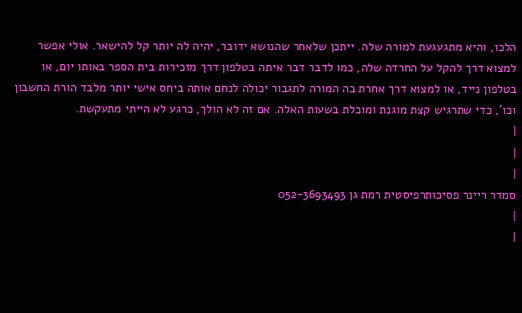הלכו, והיא מתגעגעת למורה שלה. ייתכן שלאחר שהנושא ידובר, יהיה לה יותר קל להישאר. אולי אפשר למצוא דרך להקל על החרדה שלה, כמו לדבר דבר איתה בטלפון דרך מזכירות בית הספר באותו יום, או בטלפון נייד, או למצוא דרך אחרת בה המורה לתגבור יכולה לנחם אותה ביחס אישי יותר מלבד הורת החשבון וכו', כדי שתרגיש קצת מוגנת ומוכלת בשעות האלה. אם זה לא הולך, כרגע לא הייתי מתעקשת.
|
|
|
סמדר ריינר פסיכותרפיסטית רמת גן 052-3693493
|
|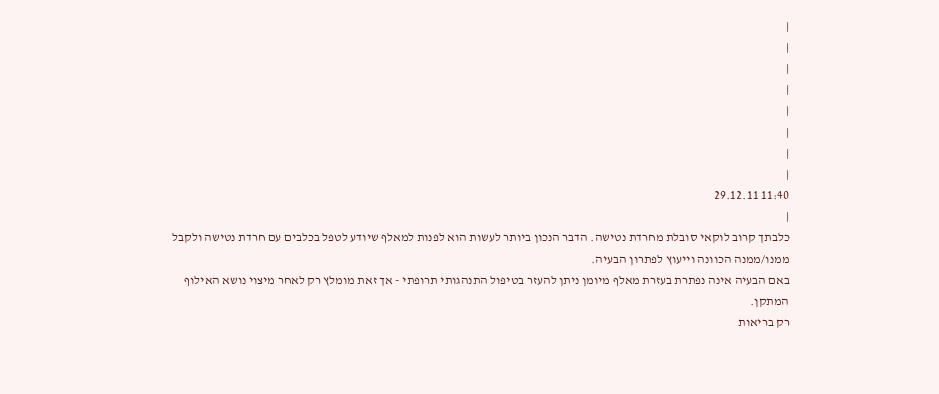|
|
|
|
|
|
|
|
11:40 29.12.11
|
כלבתך קרוב לוקאי סובלת מחרדת נטישה. הדבר הנכון ביותר לעשות הוא לפנות למאלף שיודע לטפל בכלבים עם חרדת נטישה ולקבל ממנו/ממנה הכוונה וייעוץ לפתרון הבעיה.
באם הבעיה אינה נפתרת בעזרת מאלף מיומן ניתן להעזר בטיפול התנהגותי תרופתי - אך זאת מומלץ רק לאחר מיצוי נושא האילוף המתקן.
רק בריאות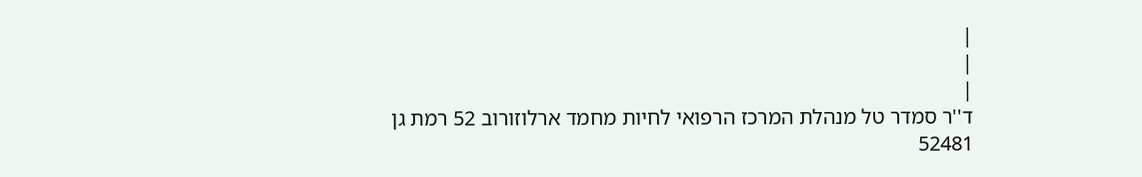|
|
|
ד''ר סמדר טל מנהלת המרכז הרפואי לחיות מחמד ארלוזורוב 52 רמת גן 52481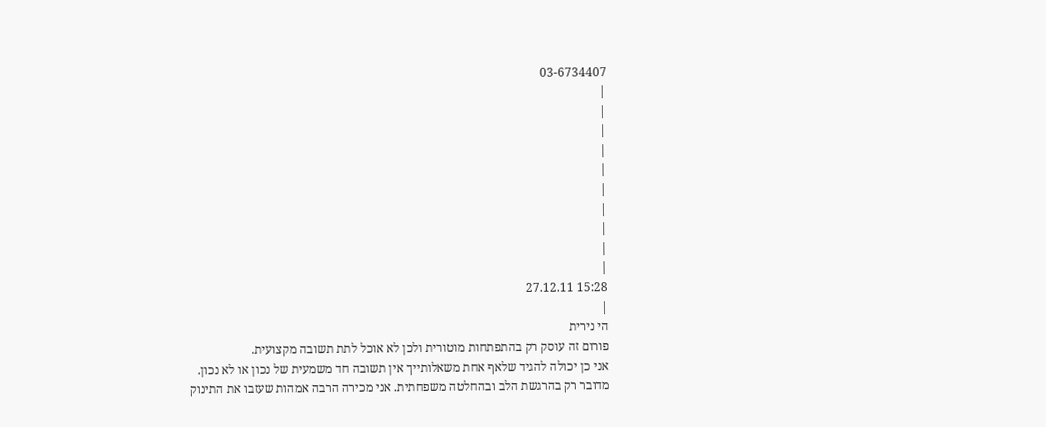03-6734407
|
|
|
|
|
|
|
|
|
|
15:28 27.12.11
|
הי נירית
פורום זה עוסק רק בהתפתחות מוטורית ולכן לא אוכל לתת תשובה מקצועית.
אני כן יכולה להגיד שלאף אחת משאלותייך אין תשובה חד משמעית של נכון או לא נכון.
מדובר רק בהרגשת הלב ובהחלטה משפחתית. אני מכירה הרבה אמהות שעזבו את התינוק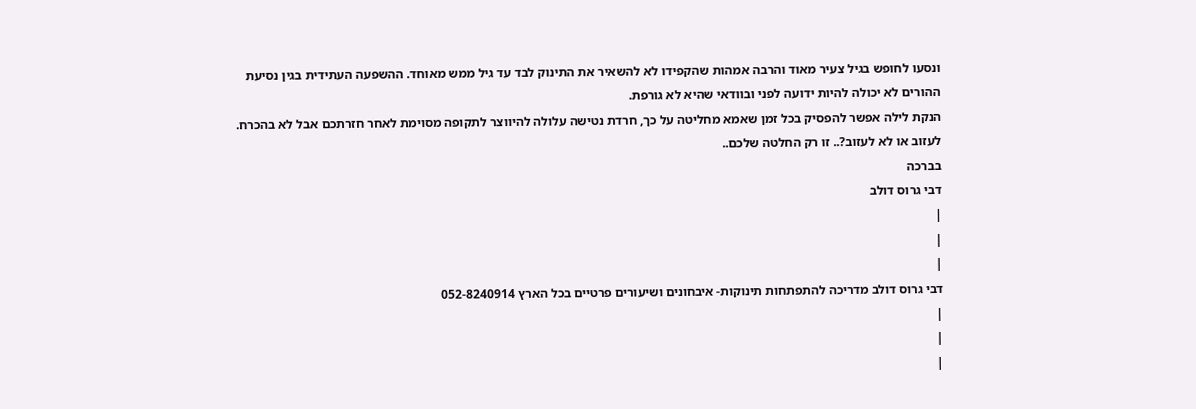ונסעו לחופש בגיל צעיר מאוד והרבה אמהות שהקפידו לא להשאיר את התינוק לבד עד גיל ממש מאוחד. ההשפעה העתידית בגין נסיעת ההורים לא יכולה להיות ידועה לפני ובוודאי שהיא לא גורפת.
הנקת לילה אפשר להפסיק בכל זמן שאמא מחליטה על כך, חרדת נטישה עלולה להיווצר לתקופה מסוימת לאחר חזרתכם אבל לא בהכרח.
לעזוב או לא לעזוב?.. זו רק החלטה שלכם..
בברכה
דבי גרוס דולב
|
|
|
דבי גרוס דולב מדריכה להתפתחות תינוקות- איבחונים ושיעורים פרטיים בכל הארץ 052-8240914
|
|
|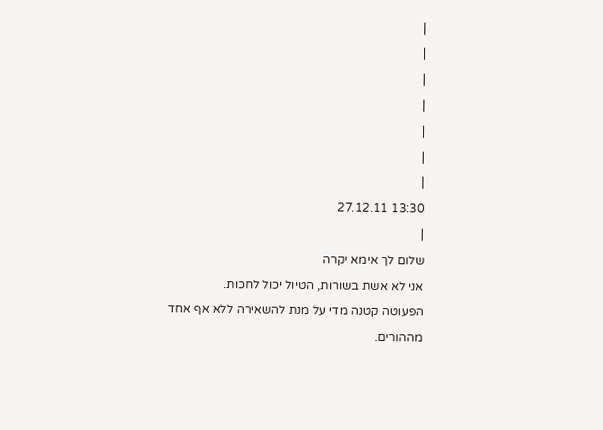|
|
|
|
|
|
|
13:30 27.12.11
|
שלום לך אימא יקרה
אני לא אשת בשורות, הטיול יכול לחכות.
הפעוטה קטנה מדי על מנת להשאירה ללא אף אחד מההורים.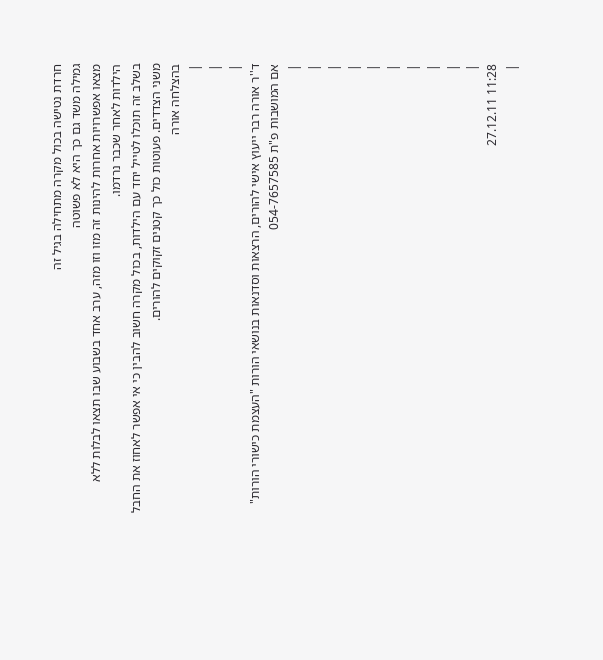חרדת נטישה בכול מקרה מתחילה בגיל זה
גמילה משד גם כך היא לא פשוטה
מצאו אפשרויות אחרות להינות זה מזו וזו מזה, ערב אחד בשבוע שבו תצאו לבלות ללא הילדות לאחר שכבר נרדמו.
בשלב זה תוכלו לטייל יחד עם הילדות, בכול מקרה חשוב להבין כי אי אפשר לאחוז את החבל משני הצדדים. פעוטות כול כך קטנים זקוקים להורים.
בהצלחה אורה
|
|
|
ד''ר אורה רבר ייעוץ אישי להורים, הרצאות וסדנאות בנושאי הורות "העצמת כישורי הורות" אם המושבות פ"ת 054-7657585
|
|
|
|
|
|
|
|
|
|
11:28 27.12.11
|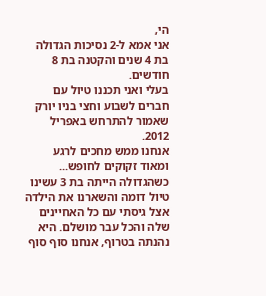הי,
אני אמא ל-2 נסיכות הגדולה בת 4 שנים והקטנה בת 8 חודשים.
בעלי ואני תכננו טיול עם חברים לשבוע וחצי בניו יורק שאמור להתרחש באפריל 2012.
אנחנו ממש מחכים לרגע ומאוד זקוקים לחופש...
כשהגדולה הייתה בת 3 עשינו טיול דומה והשארנו את הילדה אצל גיסתי עם כל האחיינים שלה והכל עבר מושלם. היא נהנתה בטרוף, אנחנו סוף סוף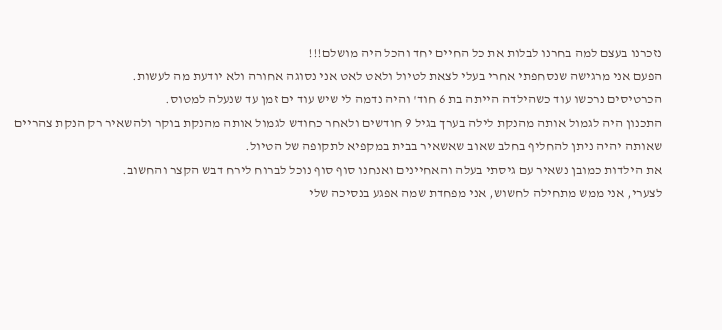נזכרנו בעצם למה בחרנו לבלות את כל החיים יחד והכל היה מושלם!!!
הפעם אני מרגישה שנסחפתי אחרי בעלי לצאת לטיול ולאט לאט אני נסוגה אחורה ולא יודעת מה לעשות.
הכרטיסים נרכשו עוד כשהילדה הייתה בת 6 חוד' והיה נדמה לי שיש עוד ים זמן עד שנעלה למטוס.
התכנון היה לגמול אותה מהנקת לילה בערך בגיל 9 חודשים ולאחר כחודש לגמול אותה מהנקת בוקר ולהשאיר רק הנקת צהריים שאותה יהיה ניתן להחליף בחלב שאוב שאשאיר בבית במקפיא לתקופה של הטיול.
את הילדות כמובן נשאיר עם גיסתי בעלה והאחיינים ואנחנו סוף סוף נוכל לברוח לירח דבש הקצר והחשוב.
לצערי, אני ממש מתחילה לחשוש, אני מפחדת שמה אפגע בנסיכה שלי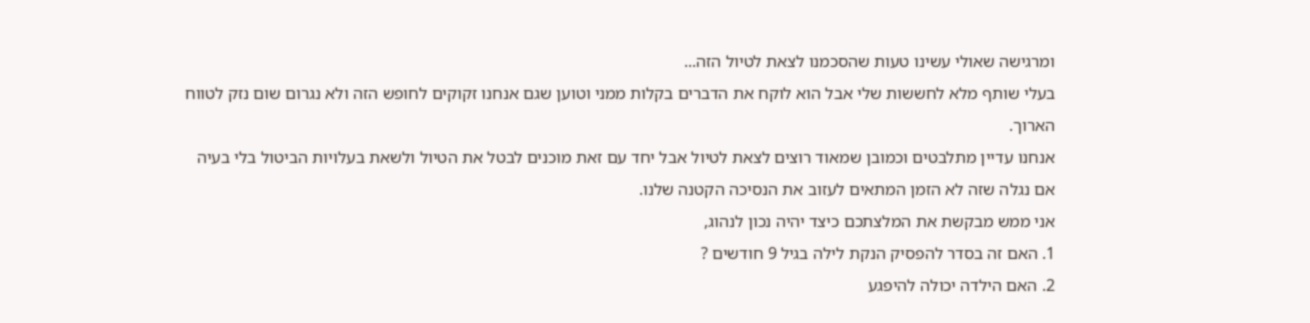ומרגישה שאולי עשינו טעות שהסכמנו לצאת לטיול הזה...
בעלי שותף מלא לחששות שלי אבל הוא לוקח את הדברים בקלות ממני וטוען שגם אנחנו זקוקים לחופש הזה ולא נגרום שום נזק לטווח הארוך.
אנחנו עדיין מתלבטים וכמובן שמאוד רוצים לצאת לטיול אבל יחד עם זאת מוכנים לבטל את הטיול ולשאת בעלויות הביטול בלי בעיה אם נגלה שזה לא הזמן המתאים לעזוב את הנסיכה הקטנה שלנו.
אני ממש מבקשת את המלצתכם כיצד יהיה נכון לנהוג,
1. האם זה בסדר להפסיק הנקת לילה בגיל 9 חודשים ?
2. האם הילדה יכולה להיפגע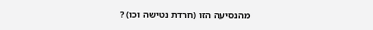מהנסיעה הזו (חרדת נטישה וכו) ?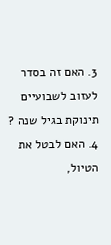3. האם זה בסדר לעזוב לשבועיים תינוקת בגיל שנה ?
4. האם לבטל את הטיול,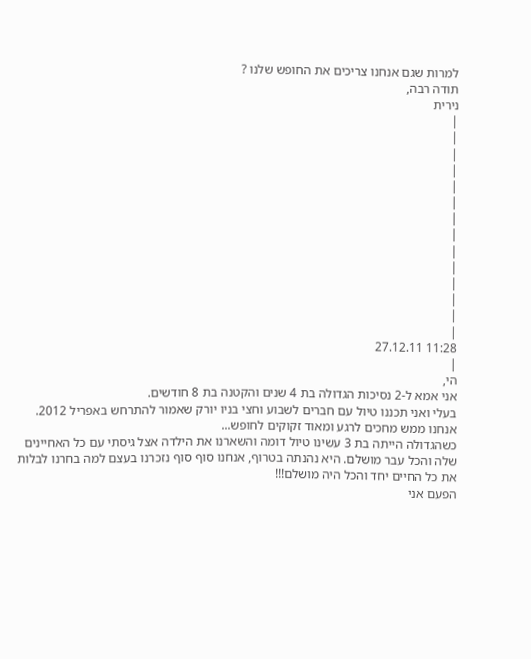למרות שגם אנחנו צריכים את החופש שלנו ?
תודה רבה,
נירית
|
|
|
|
|
|
|
|
|
|
|
|
|
|
11:28 27.12.11
|
הי,
אני אמא ל-2 נסיכות הגדולה בת 4 שנים והקטנה בת 8 חודשים.
בעלי ואני תכננו טיול עם חברים לשבוע וחצי בניו יורק שאמור להתרחש באפריל 2012.
אנחנו ממש מחכים לרגע ומאוד זקוקים לחופש...
כשהגדולה הייתה בת 3 עשינו טיול דומה והשארנו את הילדה אצל גיסתי עם כל האחיינים שלה והכל עבר מושלם. היא נהנתה בטרוף, אנחנו סוף סוף נזכרנו בעצם למה בחרנו לבלות את כל החיים יחד והכל היה מושלם!!!
הפעם אני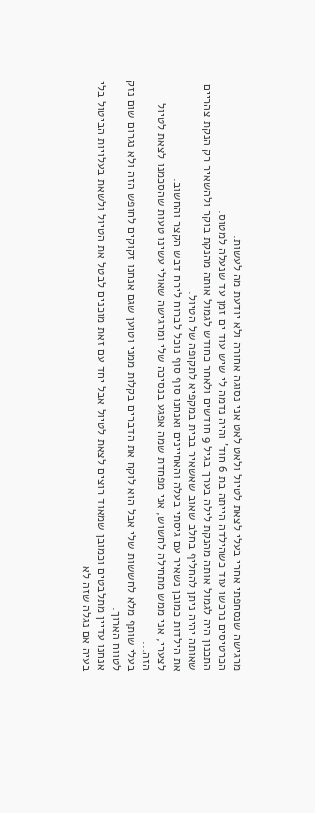מרגישה שנסחפתי אחרי בעלי לצאת לטיול ולאט לאט אני נסוגה אחורה ולא יודעת מה לעשות.
הכרטיסים נרכשו עוד כשהילדה הייתה בת 6 חוד' והיה נדמה לי שיש עוד ים זמן עד שנעלה למטוס.
התכנון היה לגמול אותה מהנקת לילה בערך בגיל 9 חודשים ולאחר כחודש לגמול אותה מהנקת בוקר ולהשאיר רק הנקת צהריים שאותה יהיה ניתן להחליף בחלב שאוב שאשאיר בבית במקפיא לתקופה של הטיול.
את הילדות כמובן נשאיר עם גיסתי בעלה והאחיינים ואנחנו סוף סוף נוכל לברוח לירח דבש הקצר והחשוב.
לצערי, אני ממש מתחילה לחשוש, אני מפחדת שמה אפגע בנסיכה שלי ומרגישה שאולי עשינו טעות שהסכמנו לצאת לטיול הזה...
בעלי שותף מלא לחששות שלי אבל הוא לוקח את הדברים בקלות ממני וטוען שגם אנחנו זקוקים לחופש הזה ולא נגרום שום נזק לטווח הארוך.
אנחנו עדיין מתלבטים וכמובן שמאוד רוצים לצאת לטיול אבל יחד עם זאת מוכנים לבטל את הטיול ולשאת בעלויות הביטול בלי בעיה אם נגלה שזה לא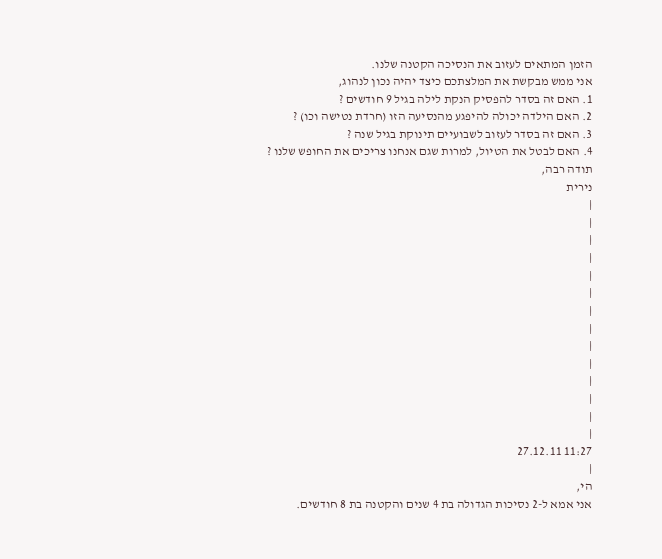הזמן המתאים לעזוב את הנסיכה הקטנה שלנו.
אני ממש מבקשת את המלצתכם כיצד יהיה נכון לנהוג,
1. האם זה בסדר להפסיק הנקת לילה בגיל 9 חודשים ?
2. האם הילדה יכולה להיפגע מהנסיעה הזו (חרדת נטישה וכו) ?
3. האם זה בסדר לעזוב לשבועיים תינוקת בגיל שנה ?
4. האם לבטל את הטיול, למרות שגם אנחנו צריכים את החופש שלנו ?
תודה רבה,
נירית
|
|
|
|
|
|
|
|
|
|
|
|
|
|
11:27 27.12.11
|
הי,
אני אמא ל-2 נסיכות הגדולה בת 4 שנים והקטנה בת 8 חודשים.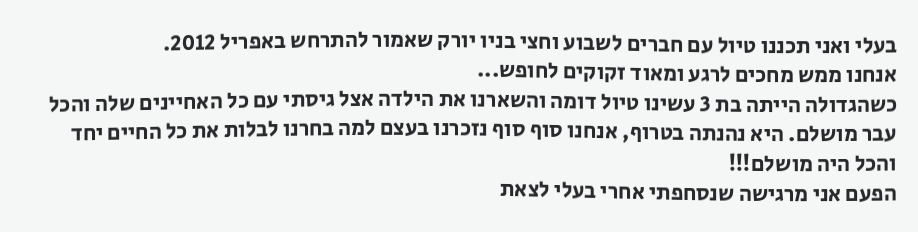בעלי ואני תכננו טיול עם חברים לשבוע וחצי בניו יורק שאמור להתרחש באפריל 2012.
אנחנו ממש מחכים לרגע ומאוד זקוקים לחופש...
כשהגדולה הייתה בת 3 עשינו טיול דומה והשארנו את הילדה אצל גיסתי עם כל האחיינים שלה והכל עבר מושלם. היא נהנתה בטרוף, אנחנו סוף סוף נזכרנו בעצם למה בחרנו לבלות את כל החיים יחד והכל היה מושלם!!!
הפעם אני מרגישה שנסחפתי אחרי בעלי לצאת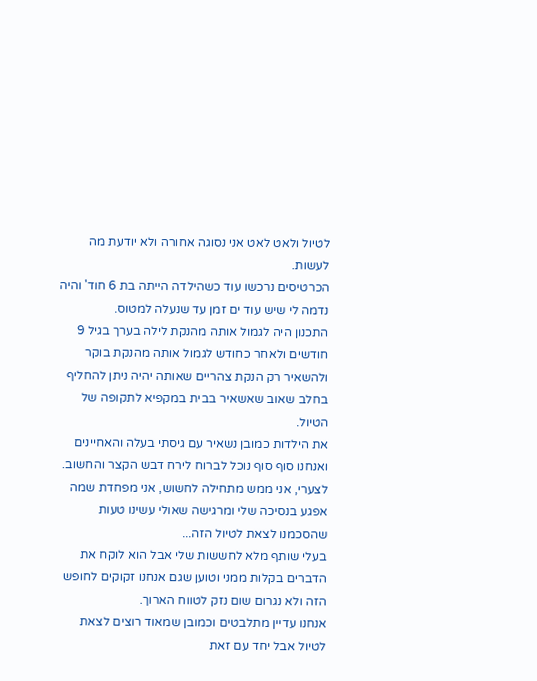לטיול ולאט לאט אני נסוגה אחורה ולא יודעת מה לעשות.
הכרטיסים נרכשו עוד כשהילדה הייתה בת 6 חוד' והיה נדמה לי שיש עוד ים זמן עד שנעלה למטוס.
התכנון היה לגמול אותה מהנקת לילה בערך בגיל 9 חודשים ולאחר כחודש לגמול אותה מהנקת בוקר ולהשאיר רק הנקת צהריים שאותה יהיה ניתן להחליף בחלב שאוב שאשאיר בבית במקפיא לתקופה של הטיול.
את הילדות כמובן נשאיר עם גיסתי בעלה והאחיינים ואנחנו סוף סוף נוכל לברוח לירח דבש הקצר והחשוב.
לצערי, אני ממש מתחילה לחשוש, אני מפחדת שמה אפגע בנסיכה שלי ומרגישה שאולי עשינו טעות שהסכמנו לצאת לטיול הזה...
בעלי שותף מלא לחששות שלי אבל הוא לוקח את הדברים בקלות ממני וטוען שגם אנחנו זקוקים לחופש הזה ולא נגרום שום נזק לטווח הארוך.
אנחנו עדיין מתלבטים וכמובן שמאוד רוצים לצאת לטיול אבל יחד עם זאת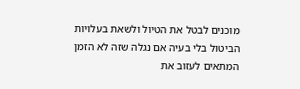מוכנים לבטל את הטיול ולשאת בעלויות הביטול בלי בעיה אם נגלה שזה לא הזמן המתאים לעזוב את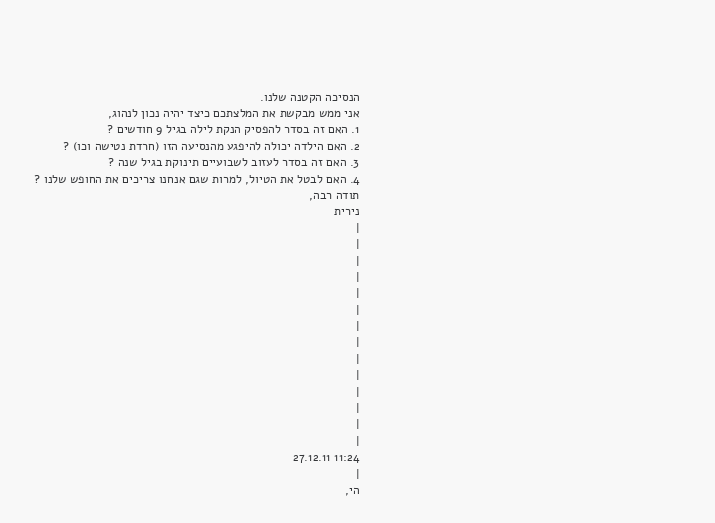הנסיכה הקטנה שלנו.
אני ממש מבקשת את המלצתכם כיצד יהיה נכון לנהוג,
1. האם זה בסדר להפסיק הנקת לילה בגיל 9 חודשים ?
2. האם הילדה יכולה להיפגע מהנסיעה הזו (חרדת נטישה וכו) ?
3. האם זה בסדר לעזוב לשבועיים תינוקת בגיל שנה ?
4. האם לבטל את הטיול, למרות שגם אנחנו צריכים את החופש שלנו ?
תודה רבה,
נירית
|
|
|
|
|
|
|
|
|
|
|
|
|
|
11:24 27.12.11
|
הי,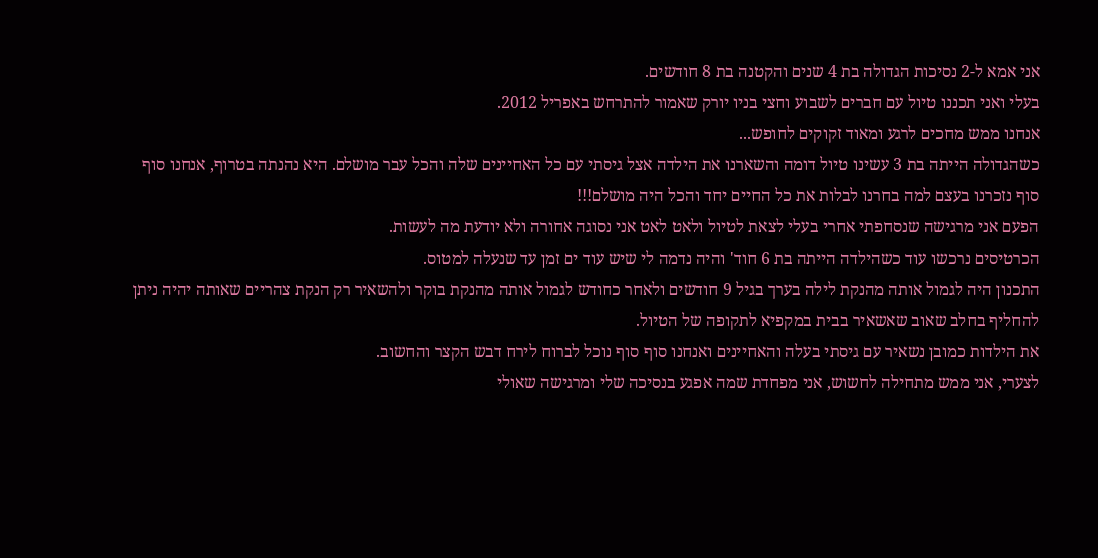אני אמא ל-2 נסיכות הגדולה בת 4 שנים והקטנה בת 8 חודשים.
בעלי ואני תכננו טיול עם חברים לשבוע וחצי בניו יורק שאמור להתרחש באפריל 2012.
אנחנו ממש מחכים לרגע ומאוד זקוקים לחופש...
כשהגדולה הייתה בת 3 עשינו טיול דומה והשארנו את הילדה אצל גיסתי עם כל האחיינים שלה והכל עבר מושלם. היא נהנתה בטרוף, אנחנו סוף סוף נזכרנו בעצם למה בחרנו לבלות את כל החיים יחד והכל היה מושלם!!!
הפעם אני מרגישה שנסחפתי אחרי בעלי לצאת לטיול ולאט לאט אני נסוגה אחורה ולא יודעת מה לעשות.
הכרטיסים נרכשו עוד כשהילדה הייתה בת 6 חוד' והיה נדמה לי שיש עוד ים זמן עד שנעלה למטוס.
התכנון היה לגמול אותה מהנקת לילה בערך בגיל 9 חודשים ולאחר כחודש לגמול אותה מהנקת בוקר ולהשאיר רק הנקת צהריים שאותה יהיה ניתן להחליף בחלב שאוב שאשאיר בבית במקפיא לתקופה של הטיול.
את הילדות כמובן נשאיר עם גיסתי בעלה והאחיינים ואנחנו סוף סוף נוכל לברוח לירח דבש הקצר והחשוב.
לצערי, אני ממש מתחילה לחשוש, אני מפחדת שמה אפגע בנסיכה שלי ומרגישה שאולי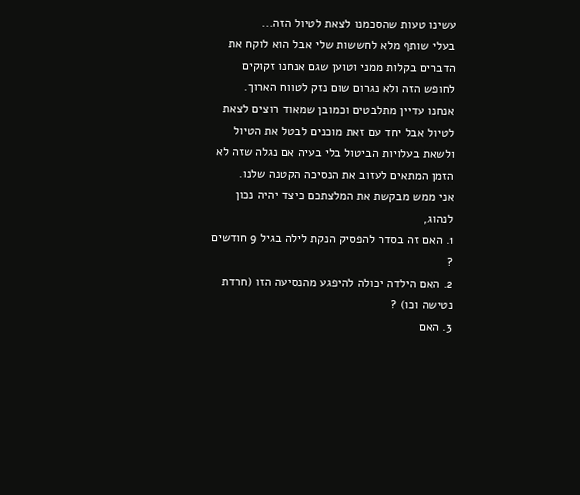עשינו טעות שהסכמנו לצאת לטיול הזה...
בעלי שותף מלא לחששות שלי אבל הוא לוקח את הדברים בקלות ממני וטוען שגם אנחנו זקוקים לחופש הזה ולא נגרום שום נזק לטווח הארוך.
אנחנו עדיין מתלבטים וכמובן שמאוד רוצים לצאת לטיול אבל יחד עם זאת מוכנים לבטל את הטיול ולשאת בעלויות הביטול בלי בעיה אם נגלה שזה לא הזמן המתאים לעזוב את הנסיכה הקטנה שלנו.
אני ממש מבקשת את המלצתכם כיצד יהיה נכון לנהוג,
1. האם זה בסדר להפסיק הנקת לילה בגיל 9 חודשים ?
2. האם הילדה יכולה להיפגע מהנסיעה הזו (חרדת נטישה וכו) ?
3. האם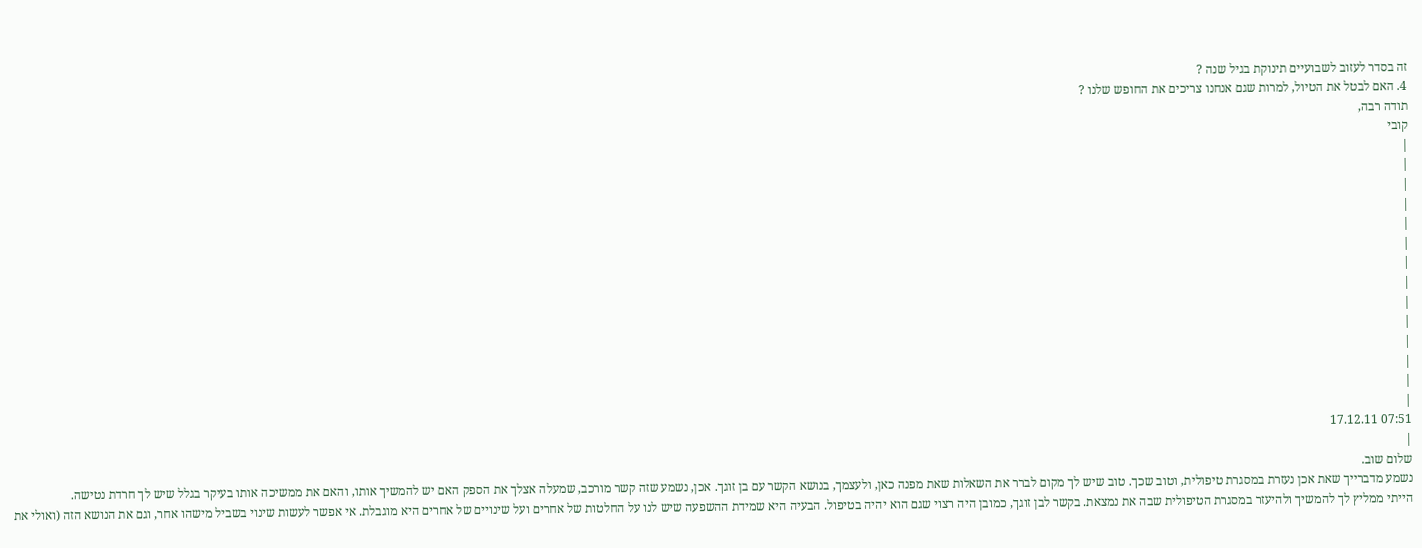זה בסדר לעזוב לשבועיים תינוקת בגיל שנה ?
4. האם לבטל את הטיול, למרות שגם אנחנו צריכים את החופש שלנו ?
תודה רבה,
קובי
|
|
|
|
|
|
|
|
|
|
|
|
|
|
07:51 17.12.11
|
שלום שוב.
נשמע מדברייך שאת אכן נעזרת במסגרת טיפולית, וטוב שכך. טוב שיש לך מקום לברר את השאלות שאת מפנה כאן, ולעצמך, בנושא הקשר עם בן זוגך. אכן, נשמע שזה קשר מורכב, שמעלה אצלך את הספק האם יש להמשיך אותו, והאם את ממשיכה אותו בעיקר בגלל שיש לך חרדת נטישה.
הייתי ממליץ לך להמשיך ולהיעזר במסגרת הטיפולית שבה את נמצאת. בקשר לבן זוגך, כמובן היה רצוי שגם הוא יהיה בטיפול. הבעיה היא שמידת ההשפעה שיש לנו על החלטות של אחרים ועל שינויים של אחרים היא מוגבלת. אי אפשר לעשות שינוי בשביל מישהו אחר, וגם את הנושא הזה (ואולי את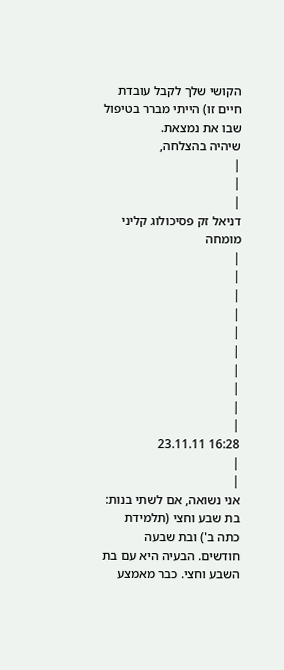הקושי שלך לקבל עובדת חיים זו) הייתי מברר בטיפול שבו את נמצאת.
שיהיה בהצלחה,
|
|
|
דניאל זק פסיכולוג קליני מומחה
|
|
|
|
|
|
|
|
|
|
16:28 23.11.11
|
|
אני נשואה, אם לשתי בנות: בת שבע וחצי (תלמידת כתה ב') ובת שבעה חודשים. הבעיה היא עם בת השבע וחצי. כבר מאמצע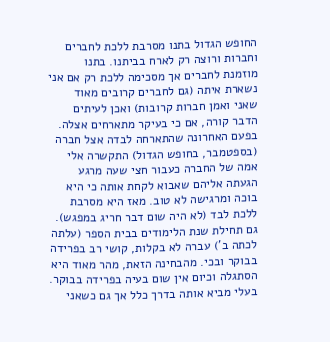החופש הגדול בתנו מסרבת ללכת לחברים וחברות ורוצה רק לארח בביתנו. בתנו מוזמנת לחברים אך מסכימה ללכת רק אם אני נשארת איתה (גם לחברים קרובים מאוד שאני ואמן חברות קרובות) ואכן לעיתים הדבר קורה, אם כי בעיקר מתארחים אצלה. בפעם האחרונה שהתארחה לבדה אצל חברה (בספטמבר, בחופש הגדול) התקשרה אלי אמה של החברה כעבור חצי שעה מרגע הגעתה אליהם שאבוא לקחת אותה כי היא בוכה ומרגישה לא טוב. מאז היא מסרבת ללכת לבד (לא היה שום דבר חריג במפגש). גם תחילת שנת הלימודים בבית הספר (עלתה לכתה ב') עברה לא בקלות, קושי רב בפרידה בבוקר ובכי. מהבחינה הזאת, מהר מאוד היא הסתגלה וכיום אין שום בעיה בפרידה בבוקר. בעלי מביא אותה בדרך כלל אך גם כשאני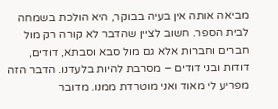מביאה אותה אין בעיה בבוקר, היא הולכת בשמחה לבית הספר. חשוב לציין שהדבר לא קורה רק מול חברים וחברות אלא גם מול סבא וסבתא, דודים, דודות ובני דודים – מסרבת להיות בלעדנו. הדבר הזה מפריע לי מאוד ואני מוטרדת ממנו. מדובר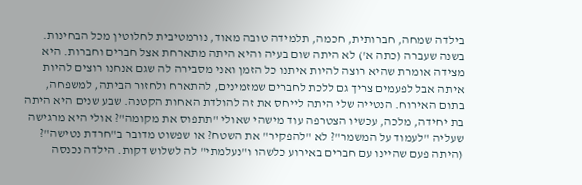בילדה שמחה, חברותית, חכמה, תלמידה טובה מאוד, נורמטיבית לחלוטין מכל הבחינות. בשנה שעברה (כתה א') לא היתה שום בעיה והיא היתה מתארחת אצל חברים וחברות. היא מצידה אומרת שהיא רוצה להיות איתנו כל הזמן ואני מסבירה לה שגם אנחנו רוצים להיות איתה אבל לפעמים צריך גם ללכת לחברים שמזמינים, להתארח ולחזור הביתה, למשפחה, בתום האירוח. הנטייה שלי היתה לייחס את זה להולדת האחות הקטנה. שבע שנים היא היתה בת יחידה, מלכה, עכשיו הצטרפה עוד מישהי שאולי "תתפוס את מקומה"? אולי היא מרגישה שעליה "לעמוד על המשמר"? לא "להפקיר" את השטח? או שפשוט מדובר ב"חרדת נטישה"? (היתה פעם שהיינו עם חברים באירוע כלשהו ו"נעלמתי" לה לשלוש דקות. הילדה נכנסה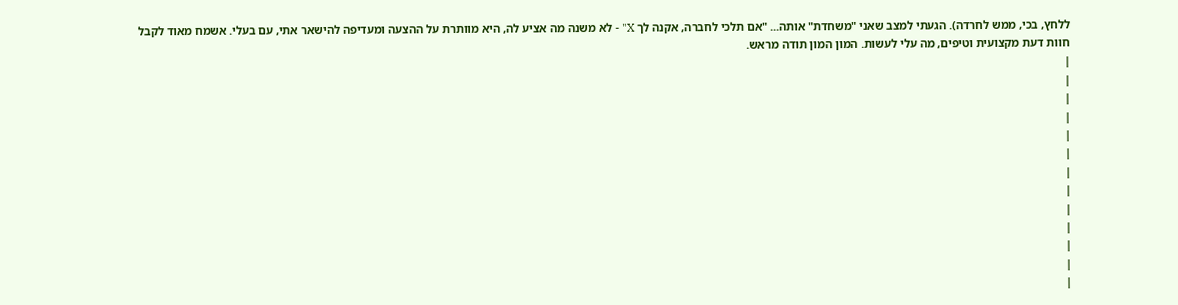ללחץ, בכי, ממש לחרדה). הגעתי למצב שאני "משחדת" אותה... "אם תלכי לחברה, אקנה לך X" - לא משנה מה אציע לה, היא מוותרת על ההצעה ומעדיפה להישאר אתי, עם בעלי. אשמח מאוד לקבל חוות דעת מקצועית וטיפים, מה עלי לעשות. המון המון תודה מראש.
|
|
|
|
|
|
|
|
|
|
|
|
|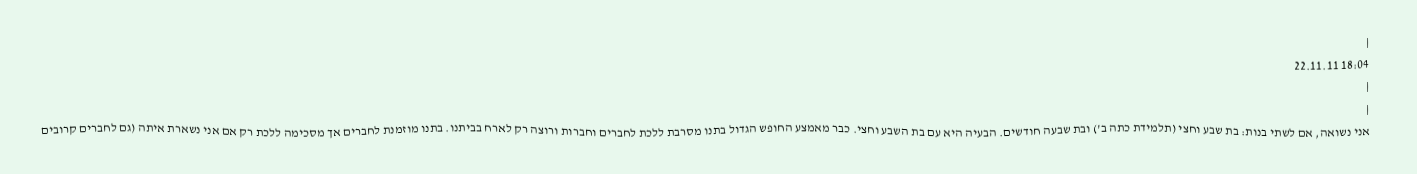|
18:04 22.11.11
|
|
אני נשואה, אם לשתי בנות: בת שבע וחצי (תלמידת כתה ב') ובת שבעה חודשים. הבעיה היא עם בת השבע וחצי. כבר מאמצע החופש הגדול בתנו מסרבת ללכת לחברים וחברות ורוצה רק לארח בביתנו. בתנו מוזמנת לחברים אך מסכימה ללכת רק אם אני נשארת איתה (גם לחברים קרובים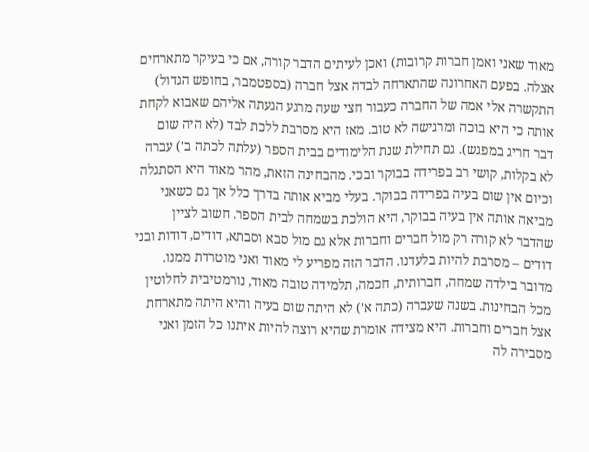מאוד שאני ואמן חברות קרובות) ואכן לעיתים הדבר קורה, אם כי בעיקר מתארחים אצלה. בפעם האחרונה שהתארחה לבדה אצל חברה (בספטמבר, בחופש הגדול) התקשרה אלי אמה של החברה כעבור חצי שעה מרגע הגעתה אליהם שאבוא לקחת אותה כי היא בוכה ומרגישה לא טוב. מאז היא מסרבת ללכת לבד (לא היה שום דבר חריג במפגש). גם תחילת שנת הלימודים בבית הספר (עלתה לכתה ב') עברה לא בקלות, קושי רב בפרידה בבוקר ובכי. מהבחינה הזאת, מהר מאוד היא הסתגלה וכיום אין שום בעיה בפרידה בבוקר. בעלי מביא אותה בדרך כלל אך גם כשאני מביאה אותה אין בעיה בבוקר, היא הולכת בשמחה לבית הספר. חשוב לציין שהדבר לא קורה רק מול חברים וחברות אלא גם מול סבא וסבתא, דודים, דודות ובני דודים – מסרבת להיות בלעדנו. הדבר הזה מפריע לי מאוד ואני מוטרדת ממנו. מדובר בילדה שמחה, חברותית, חכמה, תלמידה טובה מאוד, נורמטיבית לחלוטין מכל הבחינות. בשנה שעברה (כתה א') לא היתה שום בעיה והיא היתה מתארחת אצל חברים וחברות. היא מצידה אומרת שהיא רוצה להיות איתנו כל הזמן ואני מסבירה לה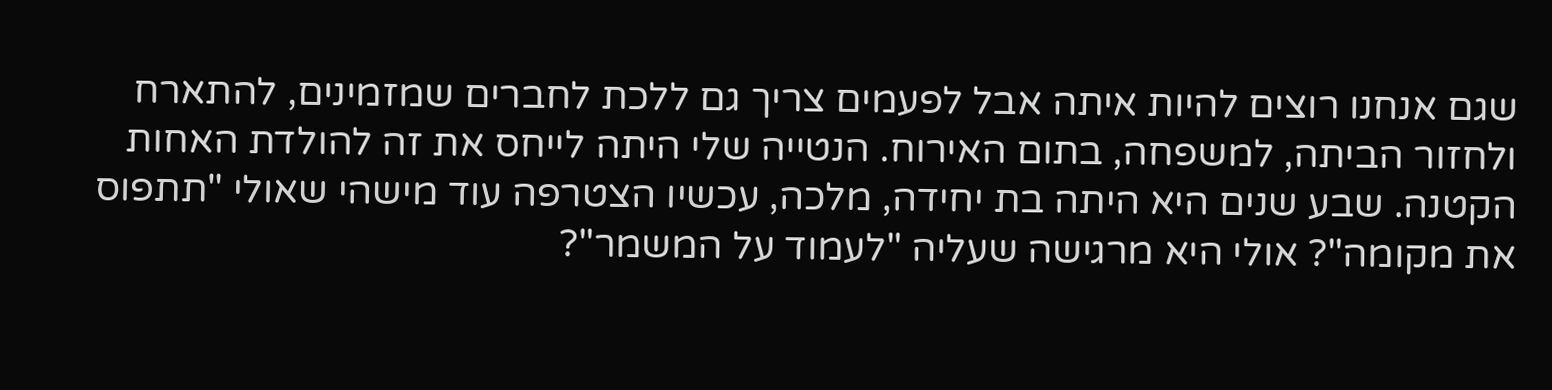שגם אנחנו רוצים להיות איתה אבל לפעמים צריך גם ללכת לחברים שמזמינים, להתארח ולחזור הביתה, למשפחה, בתום האירוח. הנטייה שלי היתה לייחס את זה להולדת האחות הקטנה. שבע שנים היא היתה בת יחידה, מלכה, עכשיו הצטרפה עוד מישהי שאולי "תתפוס את מקומה"? אולי היא מרגישה שעליה "לעמוד על המשמר"?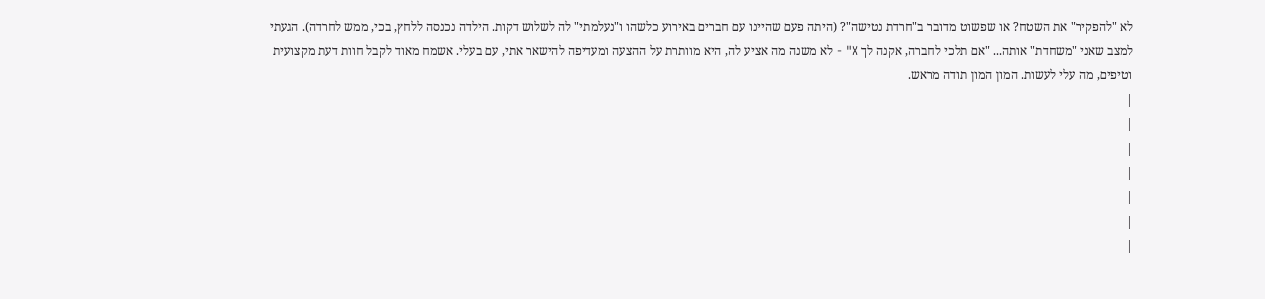לא "להפקיר" את השטח? או שפשוט מדובר ב"חרדת נטישה"? (היתה פעם שהיינו עם חברים באירוע כלשהו ו"נעלמתי" לה לשלוש דקות. הילדה נכנסה ללחץ, בכי, ממש לחרדה). הגעתי למצב שאני "משחדת" אותה... "אם תלכי לחברה, אקנה לך X" - לא משנה מה אציע לה, היא מוותרת על ההצעה ומעדיפה להישאר אתי, עם בעלי. אשמח מאוד לקבל חוות דעת מקצועית וטיפים, מה עלי לעשות. המון המון תודה מראש.
|
|
|
|
|
|
|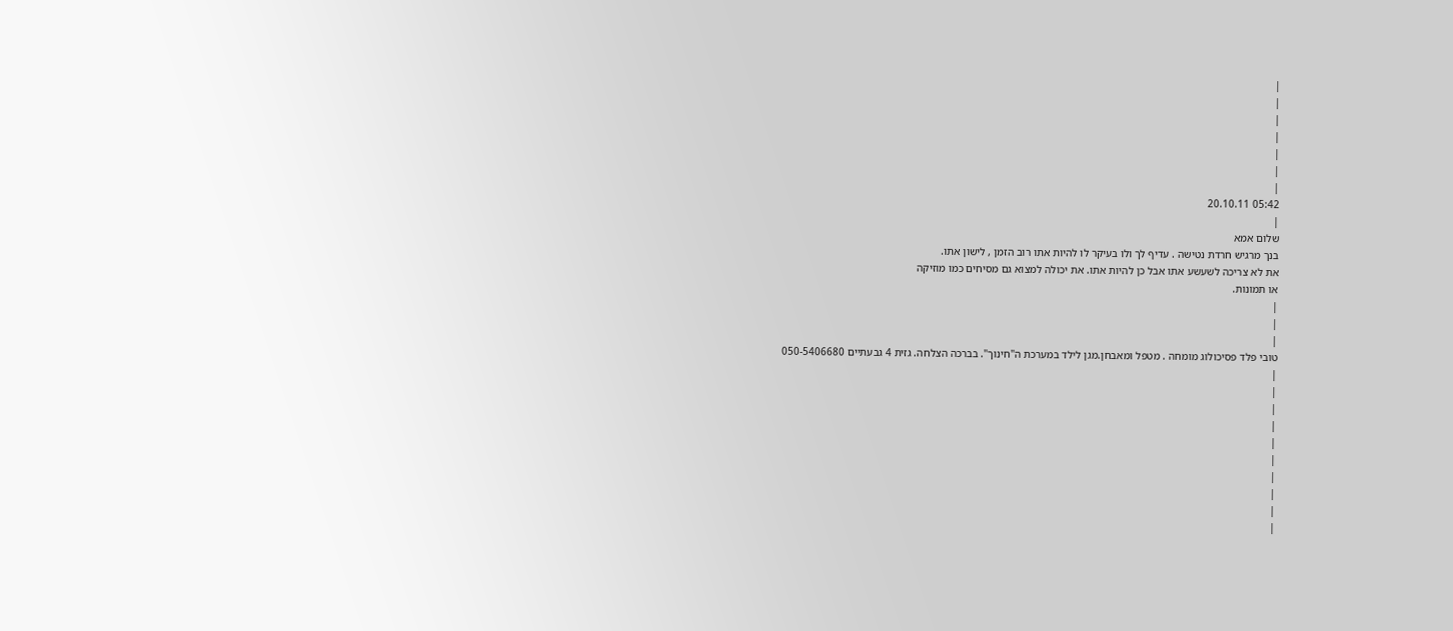|
|
|
|
|
|
|
05:42 20.10.11
|
שלום אמא
בנך מרגיש חרדת נטישה . עדיף לך ולו בעיקר לו להיות אתו רוב הזמן , לישון אתו.
את לא צריכה לשעשע אתו אבל כן להיות אתו. את יכולה למצוא גם מסיחים כמו מוזיקה
או תמונות.
|
|
|
טובי פלד פסיכולוג מומחה . מטפל ומאבחן.מגן לילד במערכת ה"חינוך". בברכה הצלחה. גזית 4 גבעתיים 050-5406680
|
|
|
|
|
|
|
|
|
|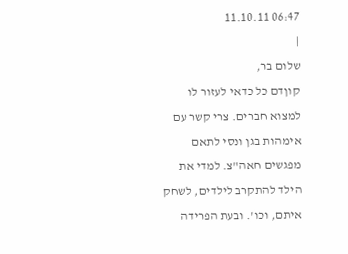06:47 11.10.11
|
שלום בר,
קוןדם כל כדאי לעזור לו למצוא חברים. צרי קשר עם אימהות בגן ונסי לתאם מפגשים חאה"צ. למדי את הילד להתקרב לילדים, לשחק איתם, וכו'. ובעת הפרידה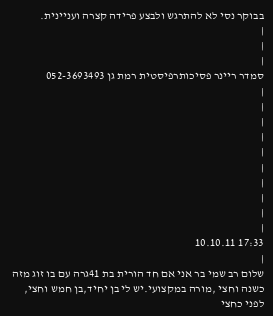בבוקר נסי לא להתרגש ולבצע פרידה קצרה ועניינית.
|
|
|
סמדר ריינר פסיכותרפיסטית רמת גן 052-3693493
|
|
|
|
|
|
|
|
|
|
17:33 10.10.11
|
שלום רב שמי בר אני אם חד הורית בת 41גרה עם בו זוג מזה כשנה וחצי ,מורה במקצועי.יש לי בן יחיד,בן חמש וחצי,
לפני כחצי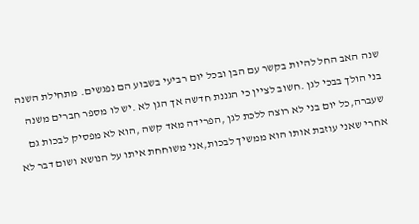שנה האב החל להיות בקשר עם הבן ובכל יום רביעי בשבוע הם נפגשים. מתחילת השנה בני הולך בבכי לגן .חשוב לציין כי הגננת חדשה אך הגן לא .יש לו מספר חברים משנה שעברה,כל יום בני לא רוצה ללכת לגן ,הפרידה מאד קשה ,הוא לא מפסיק לבכות גם אחרי שאני עוזבת אותו הוא ממשיך לבכות,אני משוחחת איתו על הנושא ושום דבר לא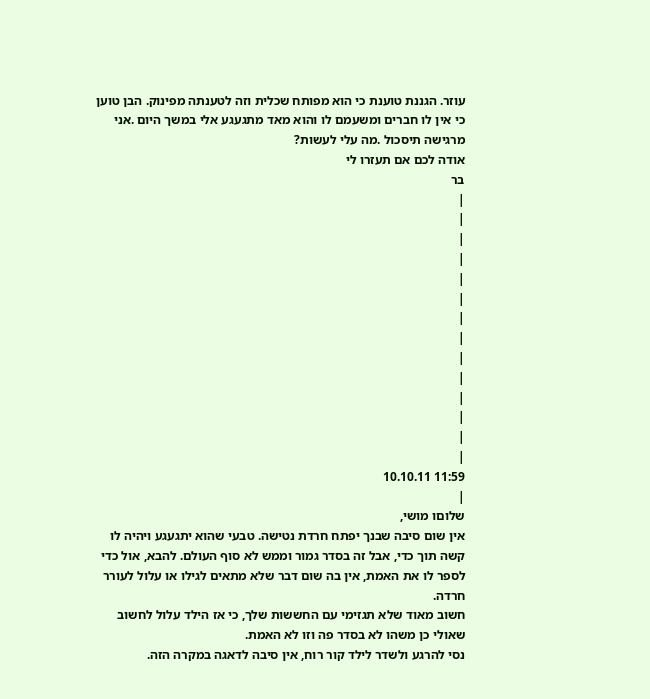עוזר. הגננת טוענת כי הוא מפותח שכלית וזה לטענתה מפינוק. הבן טוען כי אין לו חברים ומשעמם לו והוא מאד מתגעגע אלי במשך היום .אני מרגישה תיסכול .מה עלי לעשות?
אודה לכם אם תעזרו לי
בר
|
|
|
|
|
|
|
|
|
|
|
|
|
|
11:59 10.10.11
|
שלוםו מושי,
אין שום סיבה שבנך יפתח חרדת נטישה. טבעי שהוא יתגעגע ויהיה לו קשה תוך כדי, אבל זה בסדר גמור וממש לא סוף העולם. להבא, אול כדי לספר לו את האמת, אין בה שום דבר שלא מתאים לגילו או עלול לעורר חרדה.
חשוב מאוד שלא תגזימי עם החששות שלך, כי אז הילד עלול לחשוב שאולי כן משהו לא בסדר פה וזו לא האמת.
נסי להרגע ולשדר לילד קור רוח, אין סיבה לדאגה במקרה הזה.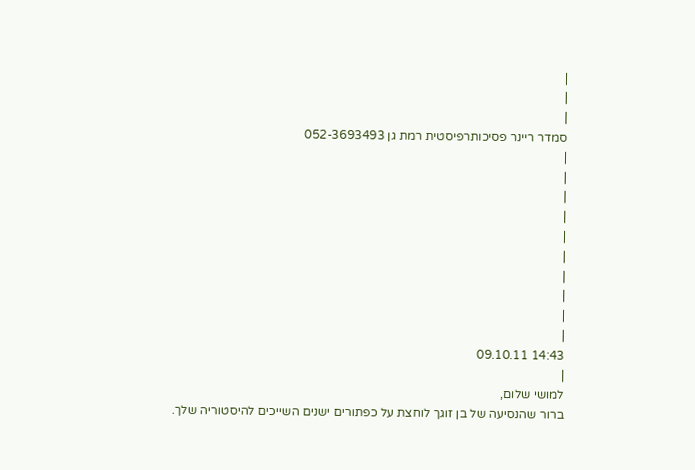|
|
|
סמדר ריינר פסיכותרפיסטית רמת גן 052-3693493
|
|
|
|
|
|
|
|
|
|
14:43 09.10.11
|
למושי שלום,
ברור שהנסיעה של בן זוגך לוחצת על כפתורים ישנים השייכים להיסטוריה שלך.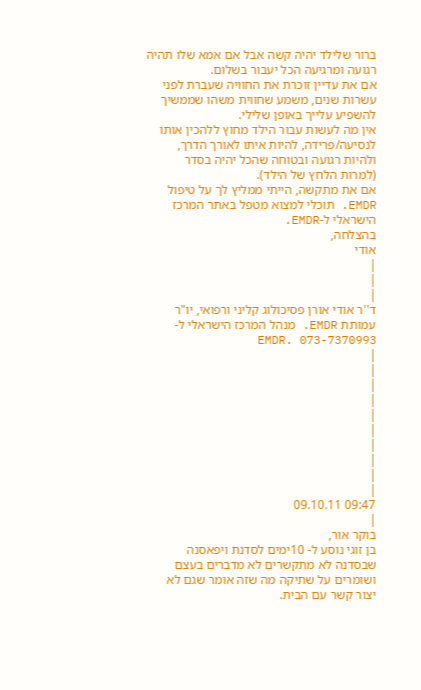ברור שלילד יהיה קשה אבל אם אמא שלו תהיה רגועה ומרגיעה הכל יעבור בשלום.
אם את עדיין זוכרת את החוויה שעברת לפני עשרות שנים, משמע שחווית משהו שממשיך להשפיע עלייך באופן שלילי.
אין מה לעשות עבור הילד מחוץ ללהכין אותו לנסיעה/פרידה, להיות איתו לאורך הדרך, ולהיות רגועה ובטוחה שהכל יהיה בסדר (למרות הלחץ של הילד).
אם את מתקשה, הייתי ממליץ לך על טיפול EMDR. תוכלי למצוא מטפל באתר המרכז הישראלי ל-EMDR.
בהצלחה,
אודי
|
|
|
ד''ר אודי אורן פסיכולוג קליני ורפואי, יו"ר עמותת EMDR. מנהל המרכז הישראלי ל-EMDR. 073-7370993
|
|
|
|
|
|
|
|
|
|
09:47 09.10.11
|
בוקר אור,
בן זוגי נוסע ל- 10ימים לסדנת ויפאסנה שבסדנה לא מתקשרים לא מדברים בעצם ושומרים על שתיקה מה שזה אומר שגם לא יצור קשר עם הבית.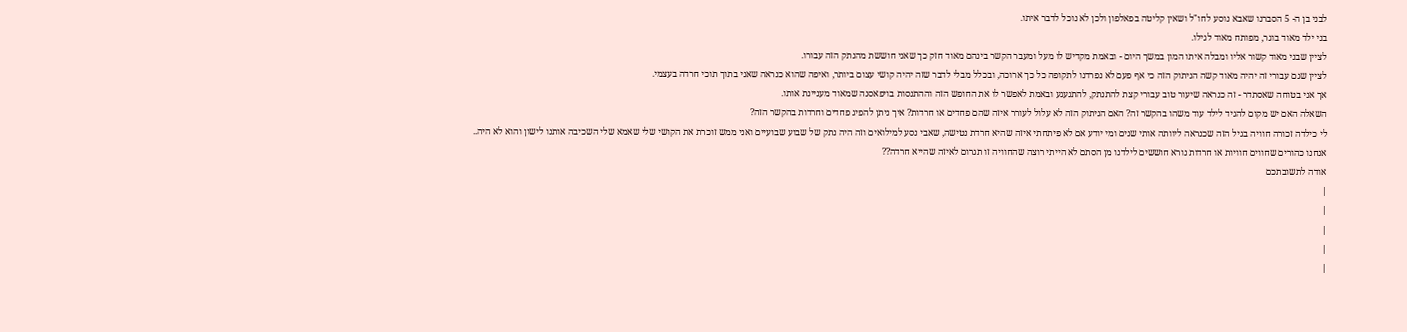לבני בן ה- 5 הסברנו שאבא נוסע לחו"ל ושאין קליטה בפאלפון ולכן לא נוכל לדבר איתו.
בני ילד מאוד בוגר, מפותח מאוד לגילו.
לציין שבני מאוד קשור אליו ומבלה איתו המון במשך היום - ובאמת מקדיש לו מעל ומעבר הקשר בינהם מאוד חזק כך שאני חוששת מהנתק הזה עבורו.
לציין שגם עבורי זה יהיה מאוד קשה הניתוק הזה כי אף פעם לא נפרדנו לתקופה כל כך ארוכה, ובכלל מבלי לדבר שזה יהיה קושי עצום ביותר, ואיפה שהוא כנראה שאני בתוך תוכי חרדה בעצמי.
אך אני בטוחה שאסתדר - זה כנראה שיעור טוב עבורי קצת להתנתק, להתגעגע ובאמת לאפשר לו את החופש הזה וההתנסות בויפאסנה שמאוד מעניינת אותו.
השאלה האם יש מקום להגיד לילד עוד משהו בהקשר זה? האם הניתוק הזה לא עלול לעורר איזה שהם פחדים או חרדות? איך ניתן להפיג פחדים וחרדות בהקשר הזה?
לי כילדה זכורה חוויה בגיל הזה שכנראה ליוותה אותי שנים ומי יודע אם לא פיתחתי איזה שהיא חרדת נטישה, שאבי נסע למילואים וזה היה נתק של שבוע שבועיים ואני ממש זוכרת את הקושי שלי שאמא שלי השכיבה אותנו לישון והוא לא היה..
אנחנו כהורים שחווים חוויות או חרדות נורא חוששים לילדנו מן הסתם לא הייתי רוצה שהחוויה זו תגרום לאיזה שהייא חרדה??
אודה לתשובתכם
|
|
|
|
|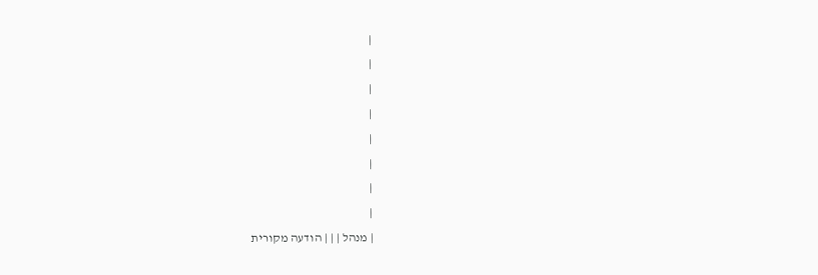|
|
|
|
|
|
|
|
| מנהל | | | הודעה מקורית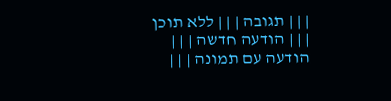| | | תגובה | | | ללא תוכן | | | הודעה חדשה | | | הודעה עם תמונה | | |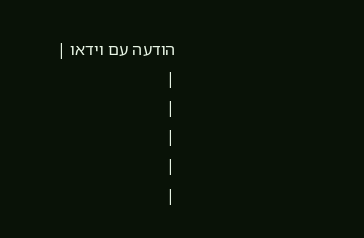הודעה עם וידאו |
|
|
|
|
|